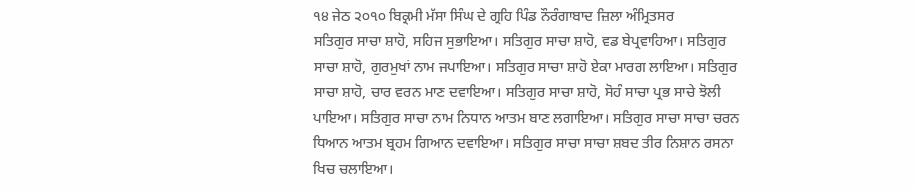੧੪ ਜੇਠ ੨੦੧੦ ਬਿਕ੍ਰਮੀ ਮੱਸਾ ਸਿੰਘ ਦੇ ਗ੍ਰਹਿ ਪਿੰਡ ਨੌਰੰਗਾਬਾਦ ਜ਼ਿਲਾ ਅੰਮ੍ਰਿਤਸਰ
ਸਤਿਗੁਰ ਸਾਚਾ ਸ਼ਾਹੋ, ਸਹਿਜ ਸੁਭਾਇਆ। ਸਤਿਗੁਰ ਸਾਚਾ ਸ਼ਾਹੋ, ਵਡ ਬੇਪ੍ਰਵਾਹਿਆ। ਸਤਿਗੁਰ ਸਾਚਾ ਸ਼ਾਹੋ, ਗੁਰਮੁਖਾਂ ਨਾਮ ਜਪਾਇਆ। ਸਤਿਗੁਰ ਸਾਚਾ ਸ਼ਾਹੋ ਏਕਾ ਮਾਰਗ ਲਾਇਆ। ਸਤਿਗੁਰ ਸਾਚਾ ਸ਼ਾਹੋ, ਚਾਰ ਵਰਨ ਮਾਣ ਦਵਾਇਆ। ਸਤਿਗੁਰ ਸਾਚਾ ਸ਼ਾਹੋ, ਸੋਹੰ ਸਾਚਾ ਪ੍ਰਭ ਸਾਚੇ ਝੋਲੀ ਪਾਇਆ। ਸਤਿਗੁਰ ਸਾਚਾ ਨਾਮ ਨਿਧਾਨ ਆਤਮ ਬਾਣ ਲਗਾਇਆ। ਸਤਿਗੁਰ ਸਾਚਾ ਸਾਚਾ ਚਰਨ ਧਿਆਨ ਆਤਮ ਬ੍ਰਹਮ ਗਿਆਨ ਦਵਾਇਆ। ਸਤਿਗੁਰ ਸਾਚਾ ਸਾਚਾ ਸ਼ਬਦ ਤੀਰ ਨਿਸ਼ਾਨ ਰਸਨਾ ਖਿਚ ਚਲਾਇਆ।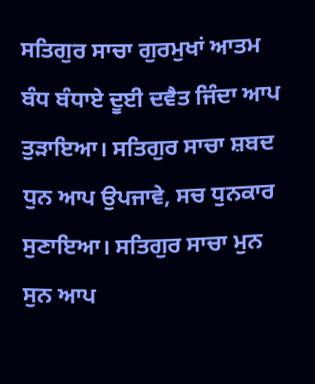ਸਤਿਗੁਰ ਸਾਚਾ ਗੁਰਮੁਖਾਂ ਆਤਮ ਬੰਧ ਬੰਧਾਏ ਦੂਈ ਦਵੈਤ ਜਿੰਦਾ ਆਪ ਤੁੜਾਇਆ। ਸਤਿਗੁਰ ਸਾਚਾ ਸ਼ਬਦ ਧੁਨ ਆਪ ਉਪਜਾਵੇ, ਸਚ ਧੁਨਕਾਰ ਸੁਣਾਇਆ। ਸਤਿਗੁਰ ਸਾਚਾ ਮੁਨ ਸੁਨ ਆਪ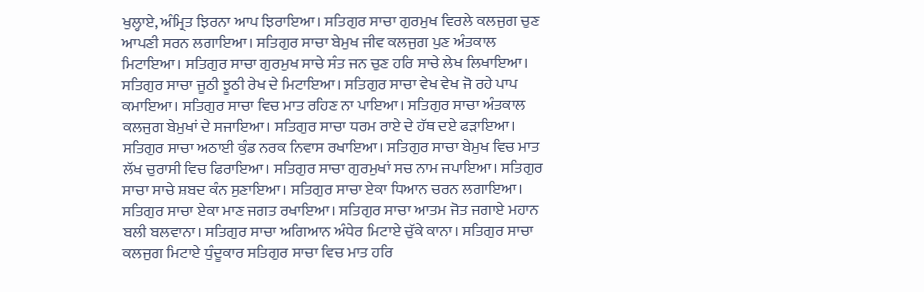ਖੁਲ੍ਹਾਏ, ਅੰਮ੍ਰਿਤ ਝਿਰਨਾ ਆਪ ਝਿਰਾਇਆ। ਸਤਿਗੁਰ ਸਾਚਾ ਗੁਰਮੁਖ ਵਿਰਲੇ ਕਲਜੁਗ ਚੁਣ ਆਪਣੀ ਸਰਨ ਲਗਾਇਆ। ਸਤਿਗੁਰ ਸਾਚਾ ਬੇਮੁਖ ਜੀਵ ਕਲਜੁਗ ਪੁਣ ਅੰਤਕਾਲ ਮਿਟਾਇਆ। ਸਤਿਗੁਰ ਸਾਚਾ ਗੁਰਮੁਖ ਸਾਚੇ ਸੰਤ ਜਨ ਚੁਣ ਹਰਿ ਸਾਚੇ ਲੇਖ ਲਿਖਾਇਆ। ਸਤਿਗੁਰ ਸਾਚਾ ਜੂਠੀ ਝੂਠੀ ਰੇਖ ਦੇ ਮਿਟਾਇਆ। ਸਤਿਗੁਰ ਸਾਚਾ ਵੇਖ ਵੇਖ ਜੋ ਰਹੇ ਪਾਪ ਕਮਾਇਆ। ਸਤਿਗੁਰ ਸਾਚਾ ਵਿਚ ਮਾਤ ਰਹਿਣ ਨਾ ਪਾਇਆ। ਸਤਿਗੁਰ ਸਾਚਾ ਅੰਤਕਾਲ ਕਲਜੁਗ ਬੇਮੁਖਾਂ ਦੇ ਸਜਾਇਆ। ਸਤਿਗੁਰ ਸਾਚਾ ਧਰਮ ਰਾਏ ਦੇ ਹੱਥ ਦਏ ਫੜਾਇਆ। ਸਤਿਗੁਰ ਸਾਚਾ ਅਠਾਈ ਕੁੰਡ ਨਰਕ ਨਿਵਾਸ ਰਖਾਇਆ। ਸਤਿਗੁਰ ਸਾਚਾ ਬੇਮੁਖ ਵਿਚ ਮਾਤ ਲੱਖ ਚੁਰਾਸੀ ਵਿਚ ਫਿਰਾਇਆ। ਸਤਿਗੁਰ ਸਾਚਾ ਗੁਰਮੁਖਾਂ ਸਚ ਨਾਮ ਜਪਾਇਆ। ਸਤਿਗੁਰ ਸਾਚਾ ਸਾਚੇ ਸ਼ਬਦ ਕੰਨ ਸੁਣਾਇਆ। ਸਤਿਗੁਰ ਸਾਚਾ ਏਕਾ ਧਿਆਨ ਚਰਨ ਲਗਾਇਆ। ਸਤਿਗੁਰ ਸਾਚਾ ਏਕਾ ਮਾਣ ਜਗਤ ਰਖਾਇਆ। ਸਤਿਗੁਰ ਸਾਚਾ ਆਤਮ ਜੋਤ ਜਗਾਏ ਮਹਾਨ ਬਲੀ ਬਲਵਾਨਾ। ਸਤਿਗੁਰ ਸਾਚਾ ਅਗਿਆਨ ਅੰਧੇਰ ਮਿਟਾਏ ਚੁੱਕੇ ਕਾਨਾ। ਸਤਿਗੁਰ ਸਾਚਾ ਕਲਜੁਗ ਮਿਟਾਏ ਧੁੰਦੂਕਾਰ ਸਤਿਗੁਰ ਸਾਚਾ ਵਿਚ ਮਾਤ ਹਰਿ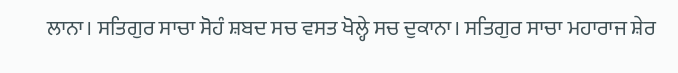ਲਾਨਾ। ਸਤਿਗੁਰ ਸਾਚਾ ਸੋਹੰ ਸ਼ਬਦ ਸਚ ਵਸਤ ਖੋਲ੍ਹੇ ਸਚ ਦੁਕਾਨਾ। ਸਤਿਗੁਰ ਸਾਚਾ ਮਹਾਰਾਜ ਸ਼ੇਰ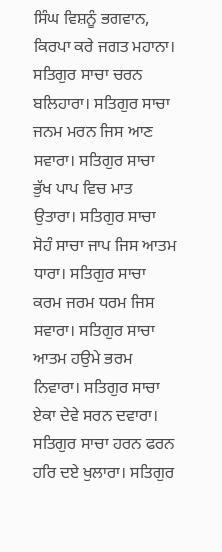ਸਿੰਘ ਵਿਸ਼ਨੂੰ ਭਗਵਾਨ, ਕਿਰਪਾ ਕਰੇ ਜਗਤ ਮਹਾਨਾ। ਸਤਿਗੁਰ ਸਾਚਾ ਚਰਨ ਬਲਿਹਾਰਾ। ਸਤਿਗੁਰ ਸਾਚਾ ਜਨਮ ਮਰਨ ਜਿਸ ਆਣ ਸਵਾਰਾ। ਸਤਿਗੁਰ ਸਾਚਾ ਭੁੱਖ ਪਾਪ ਵਿਚ ਮਾਤ ਉਤਾਰਾ। ਸਤਿਗੁਰ ਸਾਚਾ ਸੋਹੰ ਸਾਚਾ ਜਾਪ ਜਿਸ ਆਤਮ ਧਾਰਾ। ਸਤਿਗੁਰ ਸਾਚਾ ਕਰਮ ਜਰਮ ਧਰਮ ਜਿਸ ਸਵਾਰਾ। ਸਤਿਗੁਰ ਸਾਚਾ ਆਤਮ ਹਉਮੇ ਭਰਮ ਨਿਵਾਰਾ। ਸਤਿਗੁਰ ਸਾਚਾ ਏਕਾ ਦੇਵੇ ਸਰਨ ਦਵਾਰਾ। ਸਤਿਗੁਰ ਸਾਚਾ ਹਰਨ ਫਰਨ ਹਰਿ ਦਏ ਖੁਲਾਰਾ। ਸਤਿਗੁਰ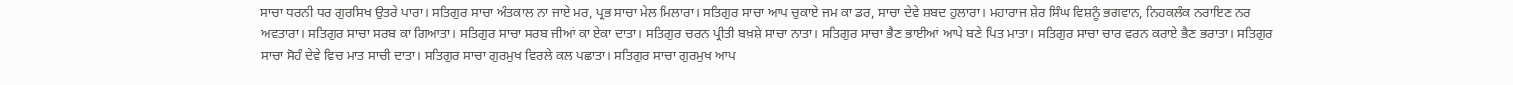ਸਾਚਾ ਧਰਨੀ ਧਰ ਗੁਰਸਿਖ ਉਤਰੇ ਪਾਰਾ। ਸਤਿਗੁਰ ਸਾਚਾ ਅੰਤਕਾਲ ਨਾ ਜਾਏ ਮਰ, ਪ੍ਰਭ ਸਾਚਾ ਮੇਲ ਮਿਲਾਰਾ। ਸਤਿਗੁਰ ਸਾਚਾ ਆਪ ਚੁਕਾਏ ਜਮ ਕਾ ਡਰ, ਸਾਚਾ ਦੇਵੇ ਸ਼ਬਦ ਹੁਲਾਰਾ। ਮਹਾਰਾਜ ਸ਼ੇਰ ਸਿੰਘ ਵਿਸ਼ਨੂੰ ਭਗਵਾਨ, ਨਿਹਕਲੰਕ ਨਰਾਇਣ ਨਰ ਅਵਤਾਰਾ। ਸਤਿਗੁਰ ਸਾਚਾ ਸਰਬ ਕਾ ਗਿਆਤਾ। ਸਤਿਗੁਰ ਸਾਚਾ ਸਰਬ ਜੀਆਂ ਕਾ ਏਕਾ ਦਾਤਾ। ਸਤਿਗੁਰ ਚਰਨ ਪ੍ਰੀਤੀ ਬਖ਼ਸ਼ੇ ਸਾਚਾ ਨਾਤਾ। ਸਤਿਗੁਰ ਸਾਚਾ ਭੈਣ ਭਾਈਆਂ ਆਪੇ ਬਣੇ ਪਿਤ ਮਾਤਾ। ਸਤਿਗੁਰ ਸਾਚਾ ਚਾਰ ਵਰਨ ਕਰਾਏ ਭੈਣ ਭਰਾਤਾ। ਸਤਿਗੁਰ ਸਾਚਾ ਸੋਹੰ ਦੇਵੇ ਵਿਚ ਮਾਤ ਸਾਚੀ ਦਾਤਾ। ਸਤਿਗੁਰ ਸਾਚਾ ਗੁਰਮੁਖ ਵਿਰਲੇ ਕਲ ਪਛਾਤਾ। ਸਤਿਗੁਰ ਸਾਚਾ ਗੁਰਮੁਖ ਆਪ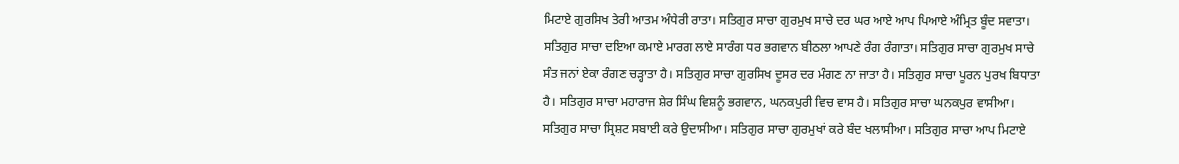ਮਿਟਾਏ ਗੁਰਸਿਖ ਤੇਰੀ ਆਤਮ ਅੰਧੇਰੀ ਰਾਤਾ। ਸਤਿਗੁਰ ਸਾਚਾ ਗੁਰਮੁਖ ਸਾਚੇ ਦਰ ਘਰ ਆਏ ਆਪ ਪਿਆਏ ਅੰਮ੍ਰਿਤ ਬੂੰਦ ਸਵਾਤਾ। ਸਤਿਗੁਰ ਸਾਚਾ ਦਇਆ ਕਮਾਏ ਮਾਰਗ ਲਾਏ ਸਾਰੰਗ ਧਰ ਭਗਵਾਨ ਬੀਠਲਾ ਆਪਣੇ ਰੰਗ ਰੰਗਾਤਾ। ਸਤਿਗੁਰ ਸਾਚਾ ਗੁਰਮੁਖ ਸਾਚੇ ਸੰਤ ਜਨਾਂ ਏਕਾ ਰੰਗਣ ਚੜ੍ਹਾਤਾ ਹੈ। ਸਤਿਗੁਰ ਸਾਚਾ ਗੁਰਸਿਖ ਦੂਸਰ ਦਰ ਮੰਗਣ ਨਾ ਜਾਤਾ ਹੈ। ਸਤਿਗੁਰ ਸਾਚਾ ਪੂਰਨ ਪੁਰਖ ਬਿਧਾਤਾ ਹੈ। ਸਤਿਗੁਰ ਸਾਚਾ ਮਹਾਰਾਜ ਸ਼ੇਰ ਸਿੰਘ ਵਿਸ਼ਨੂੰ ਭਗਵਾਨ, ਘਨਕਪੁਰੀ ਵਿਚ ਵਾਸ ਹੈ। ਸਤਿਗੁਰ ਸਾਚਾ ਘਨਕਪੁਰ ਵਾਸੀਆ। ਸਤਿਗੁਰ ਸਾਚਾ ਸ੍ਰਿਸ਼ਟ ਸਬਾਈ ਕਰੇ ਉਦਾਸੀਆ। ਸਤਿਗੁਰ ਸਾਚਾ ਗੁਰਮੁਖਾਂ ਕਰੇ ਬੰਦ ਖਲਾਸੀਆ। ਸਤਿਗੁਰ ਸਾਚਾ ਆਪ ਮਿਟਾਏ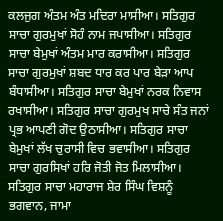ਕਲਜੁਗ ਅੰਤਮ ਅੰਤ ਮਦਿਰਾ ਮਾਸੀਆ। ਸਤਿਗੁਰ ਸਾਚਾ ਗੁਰਮੁਖਾਂ ਸੋਹੰ ਨਾਮ ਜਪਾਸੀਆ। ਸਤਿਗੁਰ ਸਾਚਾ ਬੇਮੁਖਾਂ ਅੰਤਮ ਮਾਰ ਕਰਾਸੀਆ। ਸਤਿਗੁਰ ਸਾਚਾ ਗੁਰਮੁਖਾਂ ਸ਼ਬਦ ਧਾਰ ਕਰ ਪਾਰ ਬੇੜਾ ਆਪ ਬੰਧਾਸੀਆ। ਸਤਿਗੁਰ ਸਾਚਾ ਬੇਮੁਖਾਂ ਨਰਕ ਨਿਵਾਸ ਰਖਾਸੀਆ। ਸਤਿਗੁਰ ਸਾਚਾ ਗੁਰਮੁਖ ਸਾਚੇ ਸੰਤ ਜਨਾਂ ਪ੍ਰਭ ਆਪਣੀ ਗੋਦ ਉਠਾਸੀਆ। ਸਤਿਗੁਰ ਸਾਚਾ ਬੇਮੁਖਾਂ ਲੱਖ ਚੁਰਾਸੀ ਵਿਚ ਭਵਾਸੀਆ। ਸਤਿਗੁਰ ਸਾਚਾ ਗੁਰਸਿਖਾਂ ਹਰਿ ਜੋਤੀ ਜੋਤ ਮਿਲਾਸੀਆ। ਸਤਿਗੁਰ ਸਾਚਾ ਮਹਾਰਾਜ ਸ਼ੇਰ ਸਿੰਘ ਵਿਸ਼ਨੂੰ ਭਗਵਾਨ, ਜਾਮਾ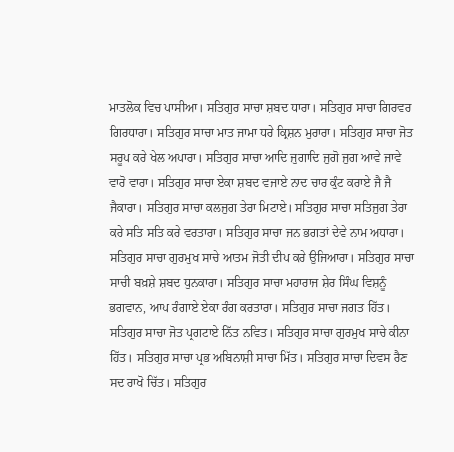ਮਾਤਲੋਕ ਵਿਚ ਪਾਸੀਆ। ਸਤਿਗੁਰ ਸਾਚਾ ਸ਼ਬਦ ਧਾਰਾ। ਸਤਿਗੁਰ ਸਾਚਾ ਗਿਰਵਰ ਗਿਰਧਾਰਾ। ਸਤਿਗੁਰ ਸਾਚਾ ਮਾਤ ਜਾਮਾ ਧਰੇ ਕ੍ਰਿਸ਼ਨ ਮੁਰਾਰਾ। ਸਤਿਗੁਰ ਸਾਚਾ ਜੋਤ ਸਰੂਪ ਕਰੇ ਖੇਲ ਅਪਾਰਾ। ਸਤਿਗੁਰ ਸਾਚਾ ਆਦਿ ਜੁਗਾਦਿ ਜੁਗੋ ਜੁਗ ਆਵੇ ਜਾਵੇ ਵਾਰੋ ਵਾਰਾ। ਸਤਿਗੁਰ ਸਾਚਾ ਏਕਾ ਸ਼ਬਦ ਵਜਾਏ ਨਾਦ ਚਾਰ ਕੁੰਟ ਕਰਾਏ ਜੈ ਜੈ ਜੈਕਾਰਾ। ਸਤਿਗੁਰ ਸਾਚਾ ਕਲਜੁਗ ਤੇਰਾ ਮਿਟਾਏ। ਸਤਿਗੁਰ ਸਾਚਾ ਸਤਿਜੁਗ ਤੇਰਾ ਕਰੇ ਸਤਿ ਸਤਿ ਕਰੇ ਵਰਤਾਰਾ। ਸਤਿਗੁਰ ਸਾਚਾ ਜਨ ਭਗਤਾਂ ਦੇਵੇ ਨਾਮ ਅਧਾਰਾ। ਸਤਿਗੁਰ ਸਾਚਾ ਗੁਰਮੁਖ ਸਾਚੇ ਆਤਮ ਜੋਤੀ ਦੀਪ ਕਰੇ ਉਜਿਆਰਾ। ਸਤਿਗੁਰ ਸਾਚਾ ਸਾਚੀ ਬਖ਼ਸ਼ੇ ਸ਼ਬਦ ਧੁਨਕਾਰਾ। ਸਤਿਗੁਰ ਸਾਚਾ ਮਹਾਰਾਜ ਸ਼ੇਰ ਸਿੰਘ ਵਿਸ਼ਨੂੰ ਭਗਵਾਨ, ਆਪ ਰੰਗਾਏ ਏਕਾ ਰੰਗ ਕਰਤਾਰਾ। ਸਤਿਗੁਰ ਸਾਚਾ ਜਗਤ ਹਿੱਤ। ਸਤਿਗੁਰ ਸਾਚਾ ਜੋਤ ਪ੍ਰਗਟਾਏ ਨਿੱਤ ਨਵਿਤ। ਸਤਿਗੁਰ ਸਾਚਾ ਗੁਰਮੁਖ ਸਾਚੇ ਕੀਨਾ ਹਿੱਤ। ਸਤਿਗੁਰ ਸਾਚਾ ਪ੍ਰਭ ਅਬਿਨਾਸ਼ੀ ਸਾਚਾ ਮਿੱਤ। ਸਤਿਗੁਰ ਸਾਚਾ ਦਿਵਸ ਰੈਣ ਸਦ ਰਾਖੋ ਚਿੱਤ। ਸਤਿਗੁਰ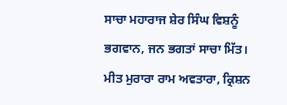ਸਾਚਾ ਮਹਾਰਾਜ ਸ਼ੇਰ ਸਿੰਘ ਵਿਸ਼ਨੂੰ ਭਗਵਾਨ, ਜਨ ਭਗਤਾਂ ਸਾਚਾ ਮਿੱਤ। ਮੀਤ ਮੁਰਾਰਾ ਰਾਮ ਅਵਤਾਰਾ, ਕ੍ਰਿਸ਼ਨ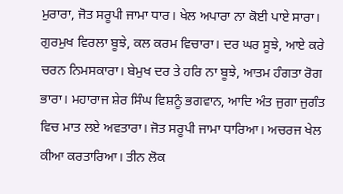ਮੁਰਾਰਾ, ਜੋਤ ਸਰੂਪੀ ਜਾਮਾ ਧਾਰ। ਖੇਲ ਅਪਾਰਾ ਨਾ ਕੋਈ ਪਾਏ ਸਾਰਾ। ਗੁਰਮੁਖ ਵਿਰਲਾ ਬੂਝੇ, ਕਲ ਕਰਮ ਵਿਚਾਰਾ। ਦਰ ਘਰ ਸੂਝੇ, ਆਏ ਕਰੇ ਚਰਨ ਨਿਮਸਕਾਰਾ। ਬੇਮੁਖ ਦਰ ਤੇ ਹਰਿ ਨਾ ਬੂਝੇ, ਆਤਮ ਹੰਗਤਾ ਰੋਗ ਭਾਰਾ। ਮਹਾਰਾਜ ਸ਼ੇਰ ਸਿੰਘ ਵਿਸ਼ਨੂੰ ਭਗਵਾਨ, ਆਦਿ ਅੰਤ ਜੁਗਾ ਜੁਗੰਤ ਵਿਚ ਮਾਤ ਲਏ ਅਵਤਾਰਾ। ਜੋਤ ਸਰੂਪੀ ਜਾਮਾ ਧਾਰਿਆ। ਅਚਰਜ ਖੇਲ ਕੀਆ ਕਰਤਾਰਿਆ। ਤੀਨ ਲੋਕ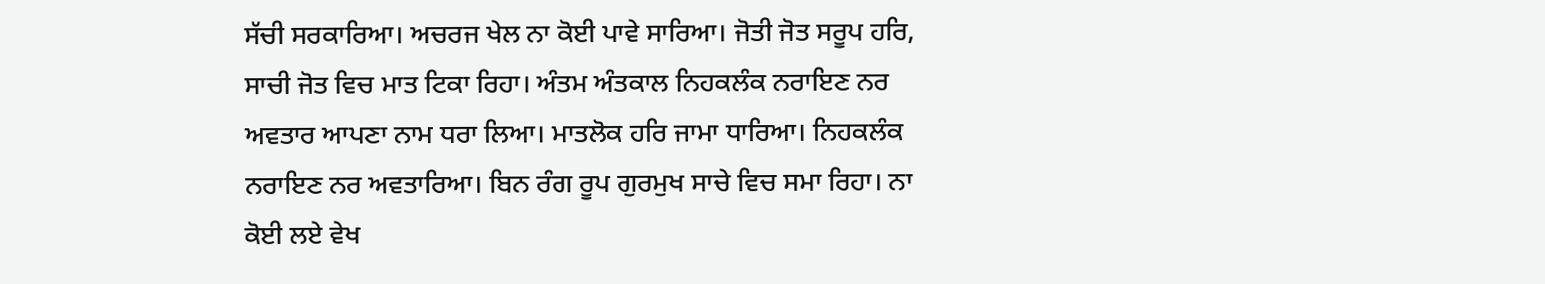ਸੱਚੀ ਸਰਕਾਰਿਆ। ਅਚਰਜ ਖੇਲ ਨਾ ਕੋਈ ਪਾਵੇ ਸਾਰਿਆ। ਜੋਤੀ ਜੋਤ ਸਰੂਪ ਹਰਿ, ਸਾਚੀ ਜੋਤ ਵਿਚ ਮਾਤ ਟਿਕਾ ਰਿਹਾ। ਅੰਤਮ ਅੰਤਕਾਲ ਨਿਹਕਲੰਕ ਨਰਾਇਣ ਨਰ ਅਵਤਾਰ ਆਪਣਾ ਨਾਮ ਧਰਾ ਲਿਆ। ਮਾਤਲੋਕ ਹਰਿ ਜਾਮਾ ਧਾਰਿਆ। ਨਿਹਕਲੰਕ ਨਰਾਇਣ ਨਰ ਅਵਤਾਰਿਆ। ਬਿਨ ਰੰਗ ਰੂਪ ਗੁਰਮੁਖ ਸਾਚੇ ਵਿਚ ਸਮਾ ਰਿਹਾ। ਨਾ ਕੋਈ ਲਏ ਵੇਖ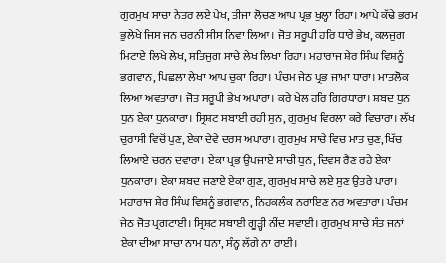ਗੁਰਮੁਖ ਸਾਚਾ ਨੇਤਰ ਲਏ ਪੇਖ, ਤੀਜਾ ਲੋਚਣ ਆਪ ਪ੍ਰਭ ਖੁਲ੍ਹਾ ਰਿਹਾ। ਆਪੇ ਕੱਢੇ ਭਰਮ ਭੁਲੇਖੇ ਜਿਸ ਜਨ ਚਰਨੀ ਸੀਸ ਨਿਵਾ ਲਿਆ। ਜੋਤ ਸਰੂਪੀ ਹਰਿ ਧਾਰੇ ਭੇਖ, ਕਲਜੁਗ ਮਿਟਾਏ ਲਿਖੇ ਲੇਖ, ਸਤਿਜੁਗ ਸਾਚੇ ਲੇਖ ਲਿਖਾ ਰਿਹਾ। ਮਹਾਰਾਜ ਸ਼ੇਰ ਸਿੰਘ ਵਿਸ਼ਨੂੰ ਭਗਵਾਨ, ਪਿਛਲਾ ਲੇਖਾ ਆਪ ਚੁਕਾ ਰਿਹਾ। ਪੰਚਮ ਜੇਠ ਪ੍ਰਭ ਜਾਮਾ ਧਾਰਾ। ਮਾਤਲੋਕ ਲਿਆ ਅਵਤਾਰਾ। ਜੋਤ ਸਰੂਪੀ ਭੇਖ ਅਪਾਰਾ। ਕਰੇ ਖੇਲ ਹਰਿ ਗਿਰਧਾਰਾ। ਸ਼ਬਦ ਧੁਨ ਧੁਨ ਏਕਾ ਧੁਨਕਾਰਾ। ਸ੍ਰਿਸ਼ਟ ਸਬਾਈ ਰਹੀ ਸੁਨ, ਗੁਰਮੁਖ ਵਿਰਲਾ ਕਰੇ ਵਿਚਾਰਾ। ਲੱਖ ਚੁਰਾਸੀ ਵਿਚੋਂ ਪੁਣ, ਏਕਾ ਦੇਵੇ ਦਰਸ ਅਪਾਰਾ। ਗੁਰਮੁਖ ਸਾਚੇ ਵਿਚ ਮਾਤ ਚੁਣ, ਖਿੱਚ ਲਿਆਏ ਚਰਨ ਦਵਾਰਾ। ਏਕਾ ਪ੍ਰਭ ਉਪਜਾਏ ਸਾਚੀ ਧੁਨ, ਦਿਵਸ ਰੈਣ ਰਹੇ ਏਕਾ ਧੁਨਕਾਰਾ। ਏਕਾ ਸ਼ਬਦ ਜਣਾਏ ਏਕਾ ਗੁਣ, ਗੁਰਮੁਖ ਸਾਚੇ ਲਏ ਸੁਣ ਉਤਰੇ ਪਾਰਾ। ਮਹਾਰਾਜ ਸ਼ੇਰ ਸਿੰਘ ਵਿਸ਼ਨੂੰ ਭਗਵਾਨ, ਨਿਹਕਲੰਕ ਨਰਾਇਣ ਨਰ ਅਵਤਾਰਾ। ਪੰਚਮ ਜੇਠ ਜੋਤ ਪ੍ਰਗਟਾਈ। ਸ੍ਰਿਸ਼ਟ ਸਬਾਈ ਗੂੜ੍ਹੀ ਨੀਂਦ ਸਵਾਈ। ਗੁਰਮੁਖ ਸਾਚੇ ਸੰਤ ਜਨਾਂ ਏਕਾ ਦੀਆ ਸਾਚਾ ਨਾਮ ਧਨਾ, ਸੰਨ੍ਹ ਲੱਗੇ ਨਾ ਰਾਈ।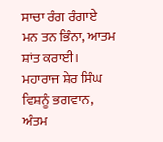ਸਾਚਾ ਰੰਗ ਰੰਗਾਏ ਮਨ ਤਨ ਭਿੰਨਾ, ਆਤਮ ਸ਼ਾਂਤ ਕਰਾਈ। ਮਹਾਰਾਜ ਸ਼ੇਰ ਸਿੰਘ ਵਿਸ਼ਨੂੰ ਭਗਵਾਨ, ਅੰਤਮ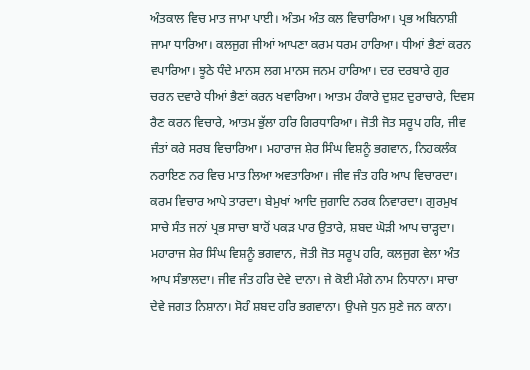ਅੰਤਕਾਲ ਵਿਚ ਮਾਤ ਜਾਮਾ ਪਾਈ। ਅੰਤਮ ਅੰਤ ਕਲ ਵਿਚਾਰਿਆ। ਪ੍ਰਭ ਅਬਿਨਾਸ਼ੀ ਜਾਮਾ ਧਾਰਿਆ। ਕਲਜੁਗ ਜੀਆਂ ਆਪਣਾ ਕਰਮ ਧਰਮ ਹਾਰਿਆ। ਧੀਆਂ ਭੈਣਾਂ ਕਰਨ ਵਪਾਰਿਆ। ਝੂਠੇ ਧੰਦੇ ਮਾਨਸ ਲਗ ਮਾਨਸ ਜਨਮ ਹਾਰਿਆ। ਦਰ ਦਰਬਾਰੇ ਗੁਰ ਚਰਨ ਦਵਾਰੇ ਧੀਆਂ ਭੈਣਾਂ ਕਰਨ ਖਵਾਰਿਆ। ਆਤਮ ਹੰਕਾਰੇ ਦੁਸ਼ਟ ਦੁਰਾਚਾਰੇ, ਦਿਵਸ ਰੈਣ ਕਰਨ ਵਿਚਾਰੇ, ਆਤਮ ਭੁੱਲਾ ਹਰਿ ਗਿਰਧਾਰਿਆ। ਜੋਤੀ ਜੋਤ ਸਰੂਪ ਹਰਿ, ਜੀਵ ਜੰਤਾਂ ਕਰੇ ਸਰਬ ਵਿਚਾਰਿਆ। ਮਹਾਰਾਜ ਸ਼ੇਰ ਸਿੰਘ ਵਿਸ਼ਨੂੰ ਭਗਵਾਨ, ਨਿਹਕਲੰਕ ਨਰਾਇਣ ਨਰ ਵਿਚ ਮਾਤ ਲਿਆ ਅਵਤਾਰਿਆ। ਜੀਵ ਜੰਤ ਹਰਿ ਆਪ ਵਿਚਾਰਦਾ। ਕਰਮ ਵਿਚਾਰ ਆਪੇ ਤਾਰਦਾ। ਬੇਮੁਖਾਂ ਆਦਿ ਜੁਗਾਦਿ ਨਰਕ ਨਿਵਾਰਦਾ। ਗੁਰਮੁਖ ਸਾਚੇ ਸੰਤ ਜਨਾਂ ਪ੍ਰਭ ਸਾਚਾ ਬਾਹੋਂ ਪਕੜ ਪਾਰ ਉਤਾਰੇ, ਸ਼ਬਦ ਘੋੜੀ ਆਪ ਚਾੜ੍ਹਦਾ। ਮਹਾਰਾਜ ਸ਼ੇਰ ਸਿੰਘ ਵਿਸ਼ਨੂੰ ਭਗਵਾਨ, ਜੋਤੀ ਜੋਤ ਸਰੂਪ ਹਰਿ, ਕਲਜੁਗ ਵੇਲਾ ਅੰਤ ਆਪ ਸੰਭਾਲਦਾ। ਜੀਵ ਜੰਤ ਹਰਿ ਦੇਵੇ ਦਾਨਾ। ਜੇ ਕੋਈ ਮੰਗੇ ਨਾਮ ਨਿਧਾਨਾ। ਸਾਚਾ ਦੇਵੇ ਜਗਤ ਨਿਸ਼ਾਨਾ। ਸੋਹੰ ਸ਼ਬਦ ਹਰਿ ਭਗਵਾਨਾ। ਉਪਜੇ ਧੁਨ ਸੁਣੇ ਜਨ ਕਾਨਾ।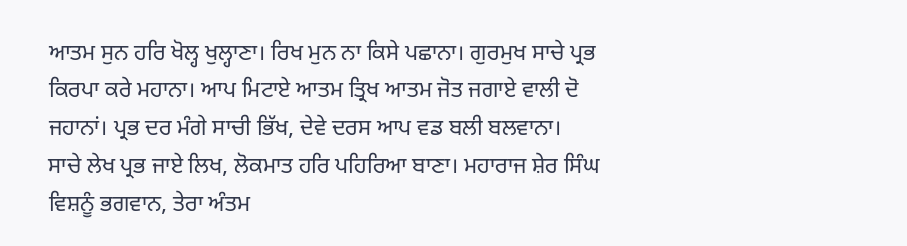ਆਤਮ ਸੁਨ ਹਰਿ ਖੋਲ੍ਹ ਖੁਲ੍ਹਾਣਾ। ਰਿਖ ਮੁਨ ਨਾ ਕਿਸੇ ਪਛਾਨਾ। ਗੁਰਮੁਖ ਸਾਚੇ ਪ੍ਰਭ ਕਿਰਪਾ ਕਰੇ ਮਹਾਨਾ। ਆਪ ਮਿਟਾਏ ਆਤਮ ਤ੍ਰਿਖ ਆਤਮ ਜੋਤ ਜਗਾਏ ਵਾਲੀ ਦੋ ਜਹਾਨਾਂ। ਪ੍ਰਭ ਦਰ ਮੰਗੇ ਸਾਚੀ ਭਿੱਖ, ਦੇਵੇ ਦਰਸ ਆਪ ਵਡ ਬਲੀ ਬਲਵਾਨਾ। ਸਾਚੇ ਲੇਖ ਪ੍ਰਭ ਜਾਏ ਲਿਖ, ਲੋਕਮਾਤ ਹਰਿ ਪਹਿਰਿਆ ਬਾਣਾ। ਮਹਾਰਾਜ ਸ਼ੇਰ ਸਿੰਘ ਵਿਸ਼ਨੂੰ ਭਗਵਾਨ, ਤੇਰਾ ਅੰਤਮ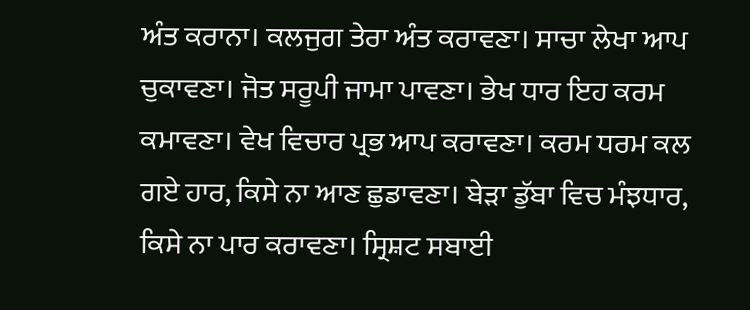ਅੰਤ ਕਰਾਨਾ। ਕਲਜੁਗ ਤੇਰਾ ਅੰਤ ਕਰਾਵਣਾ। ਸਾਚਾ ਲੇਖਾ ਆਪ ਚੁਕਾਵਣਾ। ਜੋਤ ਸਰੂਪੀ ਜਾਮਾ ਪਾਵਣਾ। ਭੇਖ ਧਾਰ ਇਹ ਕਰਮ ਕਮਾਵਣਾ। ਵੇਖ ਵਿਚਾਰ ਪ੍ਰਭ ਆਪ ਕਰਾਵਣਾ। ਕਰਮ ਧਰਮ ਕਲ ਗਏ ਹਾਰ, ਕਿਸੇ ਨਾ ਆਣ ਛੁਡਾਵਣਾ। ਬੇੜਾ ਡੁੱਬਾ ਵਿਚ ਮੰਝਧਾਰ, ਕਿਸੇ ਨਾ ਪਾਰ ਕਰਾਵਣਾ। ਸ੍ਰਿਸ਼ਟ ਸਬਾਈ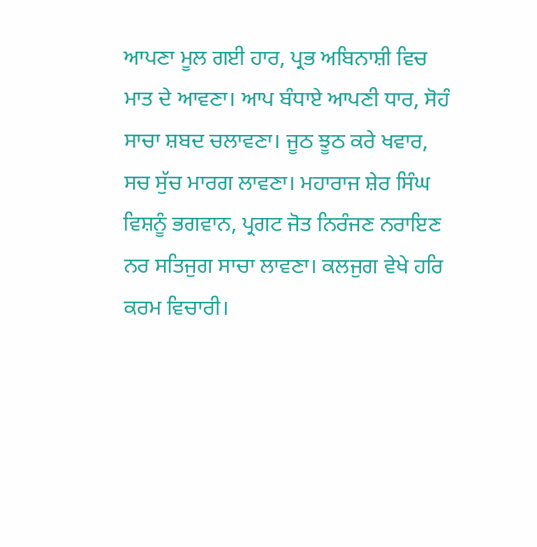ਆਪਣਾ ਮੂਲ ਗਈ ਹਾਰ, ਪ੍ਰਭ ਅਬਿਨਾਸ਼ੀ ਵਿਚ ਮਾਤ ਦੇ ਆਵਣਾ। ਆਪ ਬੰਧਾਏ ਆਪਣੀ ਧਾਰ, ਸੋਹੰ ਸਾਚਾ ਸ਼ਬਦ ਚਲਾਵਣਾ। ਜੂਠ ਝੂਠ ਕਰੇ ਖਵਾਰ, ਸਚ ਸੁੱਚ ਮਾਰਗ ਲਾਵਣਾ। ਮਹਾਰਾਜ ਸ਼ੇਰ ਸਿੰਘ ਵਿਸ਼ਨੂੰ ਭਗਵਾਨ, ਪ੍ਰਗਟ ਜੋਤ ਨਿਰੰਜਣ ਨਰਾਇਣ ਨਰ ਸਤਿਜੁਗ ਸਾਚਾ ਲਾਵਣਾ। ਕਲਜੁਗ ਵੇਖੇ ਹਰਿ ਕਰਮ ਵਿਚਾਰੀ।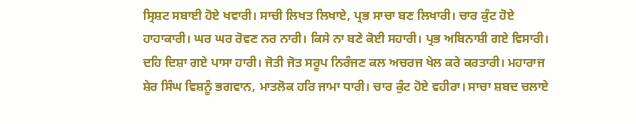ਸ੍ਰਿਸ਼ਟ ਸਬਾਈ ਹੋਏ ਖਵਾਰੀ। ਸਾਚੀ ਲਿਖਤ ਲਿਖਾਏ, ਪ੍ਰਭ ਸਾਚਾ ਬਣ ਲਿਖਾਰੀ। ਚਾਰ ਕੁੰਟ ਹੋਏ ਹਾਹਾਕਾਰੀ। ਘਰ ਘਰ ਰੋਵਣ ਨਰ ਨਾਰੀ। ਕਿਸੇ ਨਾ ਬਣੇ ਕੋਈ ਸਹਾਰੀ। ਪ੍ਰਭ ਅਬਿਨਾਸ਼ੀ ਗਏ ਵਿਸਾਰੀ। ਦਹਿ ਦਿਸ਼ਾ ਗਏ ਪਾਸਾ ਹਾਰੀ। ਜੋਤੀ ਜੋਤ ਸਰੂਪ ਨਿਰੰਜਣ ਕਲ ਅਚਰਜ ਖੇਲ ਕਰੇ ਕਰਤਾਰੀ। ਮਹਾਰਾਜ ਸ਼ੇਰ ਸਿੰਘ ਵਿਸ਼ਨੂੰ ਭਗਵਾਨ, ਮਾਤਲੋਕ ਹਰਿ ਜਾਮਾ ਧਾਰੀ। ਚਾਰ ਕੁੰਟ ਹੋਏ ਵਹੀਰਾ। ਸਾਚਾ ਸ਼ਬਦ ਚਲਾਏ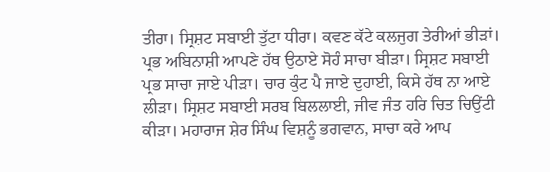ਤੀਰਾ। ਸ੍ਰਿਸ਼ਟ ਸਬਾਈ ਤੁੱਟਾ ਧੀਰਾ। ਕਵਣ ਕੱਟੇ ਕਲਜੁਗ ਤੇਰੀਆਂ ਭੀੜਾਂ। ਪ੍ਰਭ ਅਬਿਨਾਸ਼ੀ ਆਪਣੇ ਹੱਥ ਉਠਾਏ ਸੋਹੰ ਸਾਚਾ ਬੀੜਾ। ਸ੍ਰਿਸ਼ਟ ਸਬਾਈ ਪ੍ਰਭ ਸਾਚਾ ਜਾਏ ਪੀੜਾ। ਚਾਰ ਕੁੰਟ ਪੈ ਜਾਏ ਦੁਹਾਈ, ਕਿਸੇ ਹੱਥ ਨਾ ਆਏ ਲੀੜਾ। ਸ੍ਰਿਸ਼ਟ ਸਬਾਈ ਸਰਬ ਬਿਲਲਾਈ, ਜੀਵ ਜੰਤ ਹਰਿ ਚਿਤ ਚਿਉਂਟੀ ਕੀੜਾ। ਮਹਾਰਾਜ ਸ਼ੇਰ ਸਿੰਘ ਵਿਸ਼ਨੂੰ ਭਗਵਾਨ, ਸਾਚਾ ਕਰੇ ਆਪ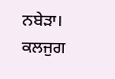ਨਬੇੜਾ। ਕਲਜੁਗ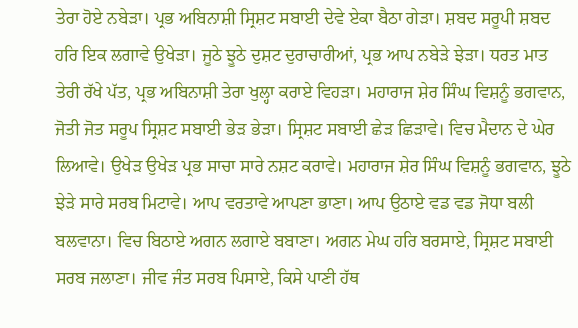ਤੇਰਾ ਹੋਏ ਨਬੇੜਾ। ਪ੍ਰਭ ਅਬਿਨਾਸ਼ੀ ਸ੍ਰਿਸ਼ਟ ਸਬਾਈ ਦੇਵੇ ਏਕਾ ਬੈਠਾ ਗੇੜਾ। ਸ਼ਬਦ ਸਰੂਪੀ ਸ਼ਬਦ ਹਰਿ ਇਕ ਲਗਾਵੇ ਉਖੇੜਾ। ਜੂਠੇ ਝੂਠੇ ਦੁਸ਼ਟ ਦੁਰਾਚਾਰੀਆਂ, ਪ੍ਰਭ ਆਪ ਨਬੇੜੇ ਝੇੜਾ। ਧਰਤ ਮਾਤ ਤੇਰੀ ਰੱਖੇ ਪੱਤ, ਪ੍ਰਭ ਅਬਿਨਾਸ਼ੀ ਤੇਰਾ ਖੁਲ੍ਹਾ ਕਰਾਏ ਵਿਹੜਾ। ਮਹਾਰਾਜ ਸ਼ੇਰ ਸਿੰਘ ਵਿਸ਼ਨੂੰ ਭਗਵਾਨ, ਜੋਤੀ ਜੋਤ ਸਰੂਪ ਸ੍ਰਿਸ਼ਟ ਸਬਾਈ ਭੇੜ ਭੇੜਾ। ਸ੍ਰਿਸ਼ਟ ਸਬਾਈ ਛੇੜ ਛਿੜਾਵੇ। ਵਿਚ ਮੈਦਾਨ ਦੇ ਘੇਰ ਲਿਆਵੇ। ਉਖੇੜ ਉਖੇੜ ਪ੍ਰਭ ਸਾਚਾ ਸਾਰੇ ਨਸ਼ਟ ਕਰਾਵੇ। ਮਹਾਰਾਜ ਸ਼ੇਰ ਸਿੰਘ ਵਿਸ਼ਨੂੰ ਭਗਵਾਨ, ਝੂਠੇ ਝੇੜੇ ਸਾਰੇ ਸਰਬ ਮਿਟਾਵੇ। ਆਪ ਵਰਤਾਵੇ ਆਪਣਾ ਭਾਣਾ। ਆਪ ਉਠਾਏ ਵਡ ਵਡ ਜੋਧਾ ਬਲੀ ਬਲਵਾਨਾ। ਵਿਚ ਬਿਠਾਏ ਅਗਨ ਲਗਾਏ ਬਬਾਣਾ। ਅਗਨ ਮੇਘ ਹਰਿ ਬਰਸਾਏ, ਸ੍ਰਿਸ਼ਟ ਸਬਾਈ ਸਰਬ ਜਲਾਣਾ। ਜੀਵ ਜੰਤ ਸਰਬ ਪਿਸਾਏ, ਕਿਸੇ ਪਾਣੀ ਹੱਥ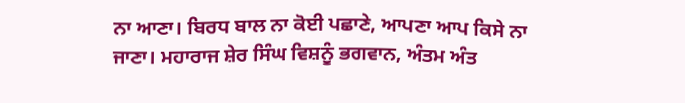ਨਾ ਆਣਾ। ਬਿਰਧ ਬਾਲ ਨਾ ਕੋਈ ਪਛਾਣੇ, ਆਪਣਾ ਆਪ ਕਿਸੇ ਨਾ ਜਾਣਾ। ਮਹਾਰਾਜ ਸ਼ੇਰ ਸਿੰਘ ਵਿਸ਼ਨੂੰ ਭਗਵਾਨ, ਅੰਤਮ ਅੰਤ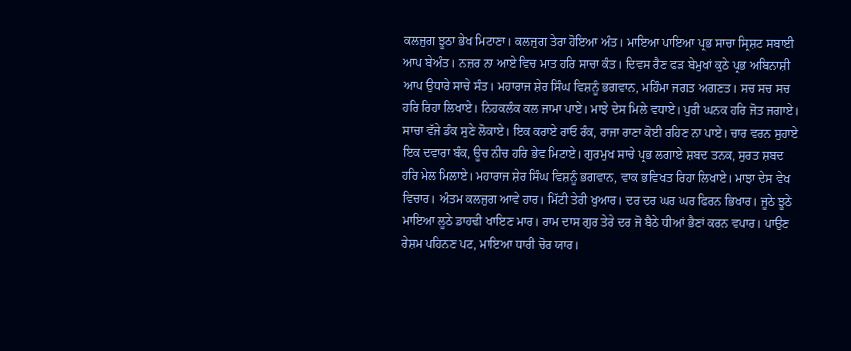ਕਲਜੁਗ ਝੂਠਾ ਭੇਖ ਮਿਟਾਣਾ। ਕਲਜੁਗ ਤੇਰਾ ਹੋਇਆ ਅੰਤ। ਮਾਇਆ ਪਾਇਆ ਪ੍ਰਭ ਸਾਚਾ ਸ੍ਰਿਸ਼ਟ ਸਬਾਈ ਆਪ ਬੇਅੰਤ। ਨਜ਼ਰ ਨਾ ਆਏ ਵਿਚ ਮਾਤ ਹਰਿ ਸਾਚਾ ਕੰਤ। ਦਿਵਸ ਰੈਣ ਫੜ ਬੇਮੁਖਾਂ ਕੁਠੇ ਪ੍ਰਭ ਅਬਿਨਾਸ਼ੀ ਆਪ ਉਧਾਰੇ ਸਾਚੇ ਸੰਤ। ਮਹਾਰਾਜ ਸ਼ੇਰ ਸਿੰਘ ਵਿਸ਼ਨੂੰ ਭਗਵਾਨ, ਮਹਿੰਮਾ ਜਗਤ ਅਗਣਤ। ਸਚ ਸਚ ਸਚ ਹਰਿ ਰਿਹਾ ਲਿਖਾਏ। ਨਿਹਕਲੰਕ ਕਲ ਜਾਮਾ ਪਾਏ। ਮਾਝੇ ਦੇਸ ਮਿਲੇ ਵਧਾਏ। ਪੁਰੀ ਘਨਕ ਹਰਿ ਜੋਤ ਜਗਾਏ। ਸਾਚਾ ਵੱਜੇ ਡੰਕ ਸੁਣੇ ਲੋਕਾਏ। ਇਕ ਕਰਾਏ ਰਾਓ ਰੰਕ, ਰਾਜਾ ਰਾਣਾ ਕੋਈ ਰਹਿਣ ਨਾ ਪਾਏ। ਚਾਰ ਵਰਨ ਸੁਹਾਏ ਇਕ ਦਵਾਰਾ ਬੰਕ, ਊਚ ਨੀਚ ਹਰਿ ਭੇਵ ਮਿਟਾਏ। ਗੁਰਮੁਖ ਸਾਚੇ ਪ੍ਰਭ ਲਗਾਏ ਸ਼ਬਦ ਤਨਕ, ਸੁਰਤ ਸ਼ਬਦ ਹਰਿ ਮੇਲ ਮਿਲਾਏ। ਮਹਾਰਾਜ ਸ਼ੇਰ ਸਿੰਘ ਵਿਸ਼ਨੂੰ ਭਗਵਾਨ, ਵਾਕ ਭਵਿਖਤ ਰਿਹਾ ਲਿਖਾਏ। ਮਾਝਾ ਦੇਸ ਵੇਖ ਵਿਚਾਰ। ਅੰਤਮ ਕਲਜੁਗ ਆਵੇ ਹਾਰ। ਮਿੱਟੀ ਤੇਰੀ ਖੁਆਰ। ਦਰ ਦਰ ਘਰ ਘਰ ਫਿਰਨ ਭਿਖਾਰ। ਜੂਠੇ ਝੂਠੇ ਮਾਇਆ ਲੂਠੇ ਡਾਹਢੀ ਖਾਇਣ ਮਾਰ। ਰਾਮ ਦਾਸ ਗੁਰ ਤੇਰੇ ਦਰ ਜੋ ਬੈਠੇ ਧੀਆਂ ਭੈਣਾਂ ਕਰਨ ਵਪਾਰ। ਪਾਉਣ ਰੇਸ਼ਮ ਪਹਿਨਣ ਪਟ, ਮਾਇਆ ਧਾਰੀ ਚੋਰ ਯਾਰ।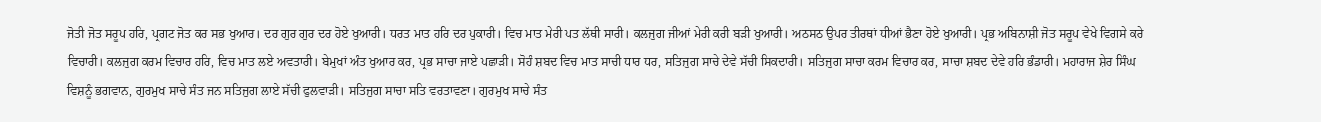ਜੋਤੀ ਜੋਤ ਸਰੂਪ ਹਰਿ, ਪ੍ਰਗਟ ਜੋਤ ਕਰ ਸਭ ਖੁਆਰ। ਦਰ ਗੁਰ ਗੁਰ ਦਰ ਹੋਏ ਖੁਆਰੀ। ਧਰਤ ਮਾਤ ਹਰਿ ਦਰ ਪੁਕਾਰੀ। ਵਿਚ ਮਾਤ ਮੇਰੀ ਪਤ ਲੱਥੀ ਸਾਰੀ। ਕਲਜੁਗ ਜੀਆਂ ਮੇਰੀ ਕਰੀ ਬੜੀ ਖੁਆਰੀ। ਅਠਸਠ ਉਪਰ ਤੀਰਥਾਂ ਧੀਆਂ ਭੈਣਾ ਹੋਏ ਖੁਆਰੀ। ਪ੍ਰਭ ਅਬਿਨਾਸ਼ੀ ਜੋਤ ਸਰੂਪ ਵੇਖੇ ਵਿਗਸੇ ਕਰੇ ਵਿਚਾਰੀ। ਕਲਜੁਗ ਕਰਮ ਵਿਚਾਰ ਹਰਿ, ਵਿਚ ਮਾਤ ਲਏ ਅਵਤਾਰੀ। ਬੇਮੁਖਾਂ ਅੰਤ ਖੁਆਰ ਕਰ, ਪ੍ਰਭ ਸਾਚਾ ਜਾਏ ਪਛਾੜੀ। ਸੋਹੰ ਸ਼ਬਦ ਵਿਚ ਮਾਤ ਸਾਚੀ ਧਾਰ ਧਰ, ਸਤਿਜੁਗ ਸਾਚੇ ਦੇਵੇ ਸੱਚੀ ਸਿਕਦਾਰੀ। ਸਤਿਜੁਗ ਸਾਚਾ ਕਰਮ ਵਿਚਾਰ ਕਰ, ਸਾਚਾ ਸ਼ਬਦ ਦੇਵੇ ਹਰਿ ਭੰਡਾਰੀ। ਮਹਾਰਾਜ ਸ਼ੇਰ ਸਿੰਘ ਵਿਸ਼ਨੂੰ ਭਗਵਾਨ, ਗੁਰਮੁਖ ਸਾਚੇ ਸੰਤ ਜਨ ਸਤਿਜੁਗ ਲਾਏ ਸੱਚੀ ਫੁਲਵਾੜੀ। ਸਤਿਜੁਗ ਸਾਚਾ ਸਤਿ ਵਰਤਾਵਣਾ। ਗੁਰਮੁਖ ਸਾਚੇ ਸੰਤ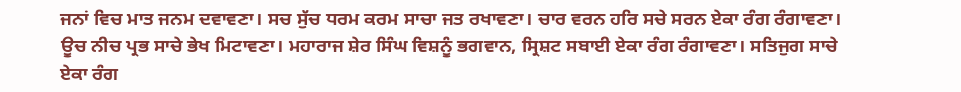ਜਨਾਂ ਵਿਚ ਮਾਤ ਜਨਮ ਦਵਾਵਣਾ। ਸਚ ਸੁੱਚ ਧਰਮ ਕਰਮ ਸਾਚਾ ਜਤ ਰਖਾਵਣਾ। ਚਾਰ ਵਰਨ ਹਰਿ ਸਚੇ ਸਰਨ ਏਕਾ ਰੰਗ ਰੰਗਾਵਣਾ। ਊਚ ਨੀਚ ਪ੍ਰਭ ਸਾਚੇ ਭੇਖ ਮਿਟਾਵਣਾ। ਮਹਾਰਾਜ ਸ਼ੇਰ ਸਿੰਘ ਵਿਸ਼ਨੂੰ ਭਗਵਾਨ, ਸ੍ਰਿਸ਼ਟ ਸਬਾਈ ਏਕਾ ਰੰਗ ਰੰਗਾਵਣਾ। ਸਤਿਜੁਗ ਸਾਚੇ ਏਕਾ ਰੰਗ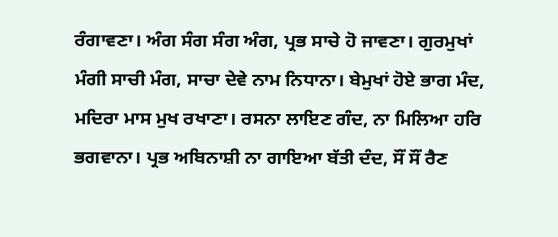ਰੰਗਾਵਣਾ। ਅੰਗ ਸੰਗ ਸੰਗ ਅੰਗ, ਪ੍ਰਭ ਸਾਚੇ ਹੋ ਜਾਵਣਾ। ਗੁਰਮੁਖਾਂ ਮੰਗੀ ਸਾਚੀ ਮੰਗ, ਸਾਚਾ ਦੇਵੇ ਨਾਮ ਨਿਧਾਨਾ। ਬੇਮੁਖਾਂ ਹੋਏ ਭਾਗ ਮੰਦ, ਮਦਿਰਾ ਮਾਸ ਮੁਖ ਰਖਾਣਾ। ਰਸਨਾ ਲਾਇਣ ਗੰਦ, ਨਾ ਮਿਲਿਆ ਹਰਿ ਭਗਵਾਨਾ। ਪ੍ਰਭ ਅਬਿਨਾਸ਼ੀ ਨਾ ਗਾਇਆ ਬੱਤੀ ਦੰਦ, ਸੌਂ ਸੌਂ ਰੈਣ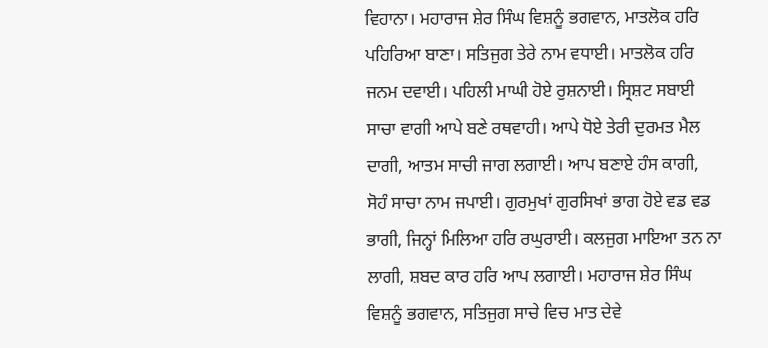ਵਿਹਾਨਾ। ਮਹਾਰਾਜ ਸ਼ੇਰ ਸਿੰਘ ਵਿਸ਼ਨੂੰ ਭਗਵਾਨ, ਮਾਤਲੋਕ ਹਰਿ ਪਹਿਰਿਆ ਬਾਣਾ। ਸਤਿਜੁਗ ਤੇਰੇ ਨਾਮ ਵਧਾਈ। ਮਾਤਲੋਕ ਹਰਿ ਜਨਮ ਦਵਾਈ। ਪਹਿਲੀ ਮਾਘੀ ਹੋਏ ਰੁਸ਼ਨਾਈ। ਸ੍ਰਿਸ਼ਟ ਸਬਾਈ ਸਾਚਾ ਵਾਗੀ ਆਪੇ ਬਣੇ ਰਥਵਾਹੀ। ਆਪੇ ਧੋਏ ਤੇਰੀ ਦੁਰਮਤ ਮੈਲ ਦਾਗੀ, ਆਤਮ ਸਾਚੀ ਜਾਗ ਲਗਾਈ। ਆਪ ਬਣਾਏ ਹੰਸ ਕਾਗੀ, ਸੋਹੰ ਸਾਚਾ ਨਾਮ ਜਪਾਈ। ਗੁਰਮੁਖਾਂ ਗੁਰਸਿਖਾਂ ਭਾਗ ਹੋਏ ਵਡ ਵਡ ਭਾਗੀ, ਜਿਨ੍ਹਾਂ ਮਿਲਿਆ ਹਰਿ ਰਘੁਰਾਈ। ਕਲਜੁਗ ਮਾਇਆ ਤਨ ਨਾ ਲਾਗੀ, ਸ਼ਬਦ ਕਾਰ ਹਰਿ ਆਪ ਲਗਾਈ। ਮਹਾਰਾਜ ਸ਼ੇਰ ਸਿੰਘ ਵਿਸ਼ਨੂੰ ਭਗਵਾਨ, ਸਤਿਜੁਗ ਸਾਚੇ ਵਿਚ ਮਾਤ ਦੇਵੇ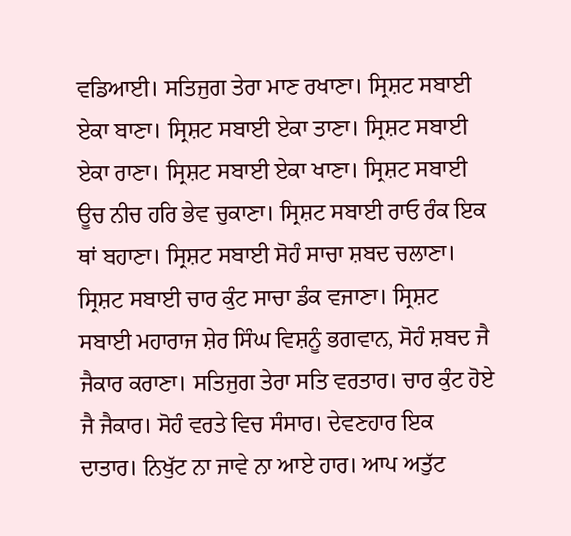ਵਡਿਆਈ। ਸਤਿਜੁਗ ਤੇਰਾ ਮਾਣ ਰਖਾਣਾ। ਸ੍ਰਿਸ਼ਟ ਸਬਾਈ ਏਕਾ ਬਾਣਾ। ਸ੍ਰਿਸ਼ਟ ਸਬਾਈ ਏਕਾ ਤਾਣਾ। ਸ੍ਰਿਸ਼ਟ ਸਬਾਈ ਏਕਾ ਰਾਣਾ। ਸ੍ਰਿਸ਼ਟ ਸਬਾਈ ਏਕਾ ਖਾਣਾ। ਸ੍ਰਿਸ਼ਟ ਸਬਾਈ ਊਚ ਨੀਚ ਹਰਿ ਭੇਵ ਚੁਕਾਣਾ। ਸ੍ਰਿਸ਼ਟ ਸਬਾਈ ਰਾਓ ਰੰਕ ਇਕ ਥਾਂ ਬਹਾਣਾ। ਸ੍ਰਿਸ਼ਟ ਸਬਾਈ ਸੋਹੰ ਸਾਚਾ ਸ਼ਬਦ ਚਲਾਣਾ। ਸ੍ਰਿਸ਼ਟ ਸਬਾਈ ਚਾਰ ਕੁੰਟ ਸਾਚਾ ਡੰਕ ਵਜਾਣਾ। ਸ੍ਰਿਸ਼ਟ ਸਬਾਈ ਮਹਾਰਾਜ ਸ਼ੇਰ ਸਿੰਘ ਵਿਸ਼ਨੂੰ ਭਗਵਾਨ, ਸੋਹੰ ਸ਼ਬਦ ਜੈ ਜੈਕਾਰ ਕਰਾਣਾ। ਸਤਿਜੁਗ ਤੇਰਾ ਸਤਿ ਵਰਤਾਰ। ਚਾਰ ਕੁੰਟ ਹੋਏ ਜੈ ਜੈਕਾਰ। ਸੋਹੰ ਵਰਤੇ ਵਿਚ ਸੰਸਾਰ। ਦੇਵਣਹਾਰ ਇਕ ਦਾਤਾਰ। ਨਿਖੁੱਟ ਨਾ ਜਾਵੇ ਨਾ ਆਏ ਹਾਰ। ਆਪ ਅਤੁੱਟ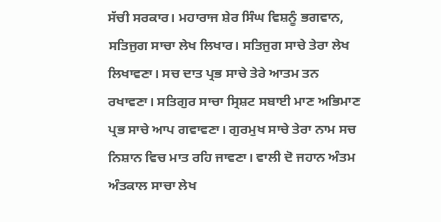ਸੱਚੀ ਸਰਕਾਰ। ਮਹਾਰਾਜ ਸ਼ੇਰ ਸਿੰਘ ਵਿਸ਼ਨੂੰ ਭਗਵਾਨ, ਸਤਿਜੁਗ ਸਾਚਾ ਲੇਖ ਲਿਖਾਰ। ਸਤਿਜੁਗ ਸਾਚੇ ਤੇਰਾ ਲੇਖ ਲਿਖਾਵਣਾ। ਸਚ ਦਾਤ ਪ੍ਰਭ ਸਾਚੇ ਤੇਰੇ ਆਤਮ ਤਨ ਰਖਾਵਣਾ। ਸਤਿਗੁਰ ਸਾਚਾ ਸ੍ਰਿਸ਼ਟ ਸਬਾਈ ਮਾਣ ਅਭਿਮਾਣ ਪ੍ਰਭ ਸਾਚੇ ਆਪ ਗਵਾਵਣਾ। ਗੁਰਮੁਖ ਸਾਚੇ ਤੇਰਾ ਨਾਮ ਸਚ ਨਿਸ਼ਾਨ ਵਿਚ ਮਾਤ ਰਹਿ ਜਾਵਣਾ। ਵਾਲੀ ਦੋ ਜਹਾਨ ਅੰਤਮ ਅੰਤਕਾਲ ਸਾਚਾ ਲੇਖ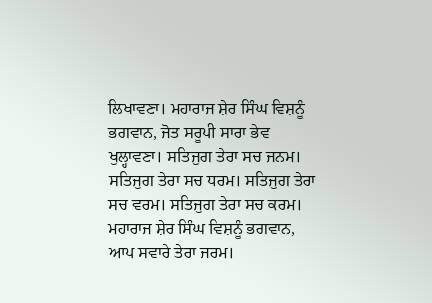ਲਿਖਾਵਣਾ। ਮਹਾਰਾਜ ਸ਼ੇਰ ਸਿੰਘ ਵਿਸ਼ਨੂੰ ਭਗਵਾਨ, ਜੋਤ ਸਰੂਪੀ ਸਾਰਾ ਭੇਵ ਖੁਲ੍ਹਾਵਣਾ। ਸਤਿਜੁਗ ਤੇਰਾ ਸਚ ਜਨਮ। ਸਤਿਜੁਗ ਤੇਰਾ ਸਚ ਧਰਮ। ਸਤਿਜੁਗ ਤੇਰਾ ਸਚ ਵਰਮ। ਸਤਿਜੁਗ ਤੇਰਾ ਸਚ ਕਰਮ। ਮਹਾਰਾਜ ਸ਼ੇਰ ਸਿੰਘ ਵਿਸ਼ਨੂੰ ਭਗਵਾਨ, ਆਪ ਸਵਾਰੇ ਤੇਰਾ ਜਰਮ।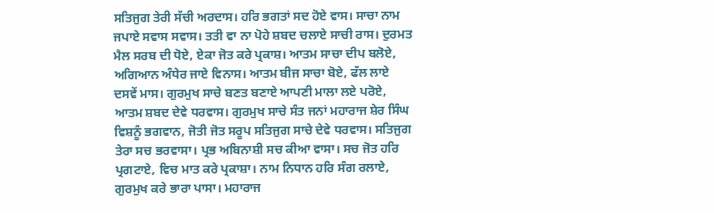ਸਤਿਜੁਗ ਤੇਰੀ ਸੱਚੀ ਅਰਦਾਸ। ਹਰਿ ਭਗਤਾਂ ਸਦ ਹੋਏ ਵਾਸ। ਸਾਚਾ ਨਾਮ ਜਪਾਏ ਸਵਾਸ ਸਵਾਸ। ਤਤੀ ਵਾ ਨਾ ਪੋਹੇ ਸ਼ਬਦ ਚਲਾਏ ਸਾਚੀ ਰਾਸ। ਦੁਰਮਤ ਮੈਲ ਸਰਬ ਦੀ ਧੋਏ, ਏਕਾ ਜੋਤ ਕਰੇ ਪ੍ਰਕਾਸ਼। ਆਤਮ ਸਾਚਾ ਦੀਪ ਬਲੋਏ, ਅਗਿਆਨ ਅੰਧੇਰ ਜਾਏ ਵਿਨਾਸ। ਆਤਮ ਬੀਜ ਸਾਚਾ ਬੋਏ, ਫੱਲ ਲਾਏ ਦਸਵੇਂ ਮਾਸ। ਗੁਰਮੁਖ ਸਾਚੇ ਬਣਤ ਬਣਾਏ ਆਪਣੀ ਮਾਲਾ ਲਏ ਪਰੋਏ, ਆਤਮ ਸ਼ਬਦ ਦੇਵੇ ਧਰਵਾਸ। ਗੁਰਮੁਖ ਸਾਚੇ ਸੰਤ ਜਨਾਂ ਮਹਾਰਾਜ ਸ਼ੇਰ ਸਿੰਘ ਵਿਸ਼ਨੂੰ ਭਗਵਾਨ, ਜੋਤੀ ਜੋਤ ਸਰੂਪ ਸਤਿਜੁਗ ਸਾਚੇ ਦੇਵੇ ਧਰਵਾਸ। ਸਤਿਜੁਗ ਤੇਰਾ ਸਚ ਭਰਵਾਸਾ। ਪ੍ਰਭ ਅਬਿਨਾਸ਼ੀ ਸਚ ਕੀਆ ਵਾਸਾ। ਸਚ ਜੋਤ ਹਰਿ ਪ੍ਰਗਟਾਏ, ਵਿਚ ਮਾਤ ਕਰੇ ਪ੍ਰਕਾਸ਼ਾ। ਨਾਮ ਨਿਧਾਨ ਹਰਿ ਸੰਗ ਰਲਾਏ, ਗੁਰਮੁਖ ਕਰੇ ਭਾਰਾ ਪਾਸਾ। ਮਹਾਰਾਜ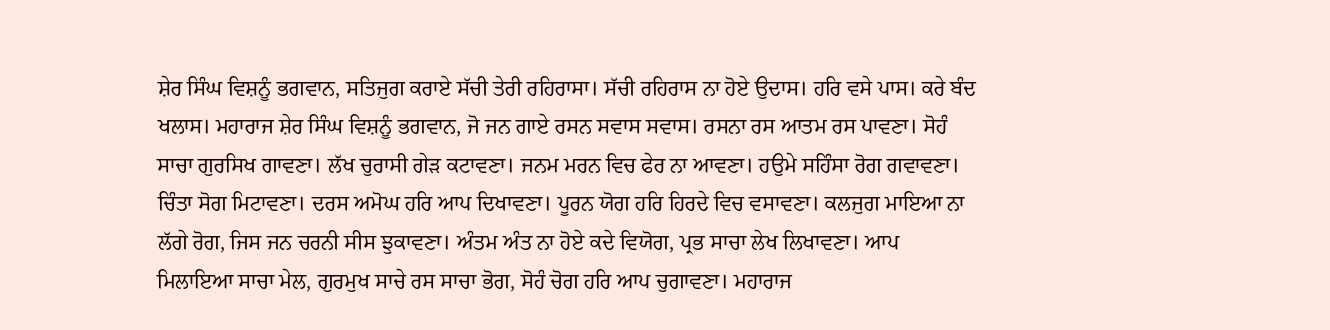ਸ਼ੇਰ ਸਿੰਘ ਵਿਸ਼ਨੂੰ ਭਗਵਾਨ, ਸਤਿਜੁਗ ਕਰਾਏ ਸੱਚੀ ਤੇਰੀ ਰਹਿਰਾਸਾ। ਸੱਚੀ ਰਹਿਰਾਸ ਨਾ ਹੋਏ ਉਦਾਸ। ਹਰਿ ਵਸੇ ਪਾਸ। ਕਰੇ ਬੰਦ ਖਲਾਸ। ਮਹਾਰਾਜ ਸ਼ੇਰ ਸਿੰਘ ਵਿਸ਼ਨੂੰ ਭਗਵਾਨ, ਜੋ ਜਨ ਗਾਏ ਰਸਨ ਸਵਾਸ ਸਵਾਸ। ਰਸਨਾ ਰਸ ਆਤਮ ਰਸ ਪਾਵਣਾ। ਸੋਹੰ ਸਾਚਾ ਗੁਰਸਿਖ ਗਾਵਣਾ। ਲੱਖ ਚੁਰਾਸੀ ਗੇੜ ਕਟਾਵਣਾ। ਜਨਮ ਮਰਨ ਵਿਚ ਫੇਰ ਨਾ ਆਵਣਾ। ਹਉਮੇ ਸਹਿੰਸਾ ਰੋਗ ਗਵਾਵਣਾ। ਚਿੰਤਾ ਸੋਗ ਮਿਟਾਵਣਾ। ਦਰਸ ਅਮੋਘ ਹਰਿ ਆਪ ਦਿਖਾਵਣਾ। ਪੂਰਨ ਯੋਗ ਹਰਿ ਹਿਰਦੇ ਵਿਚ ਵਸਾਵਣਾ। ਕਲਜੁਗ ਮਾਇਆ ਨਾ ਲੱਗੇ ਰੋਗ, ਜਿਸ ਜਨ ਚਰਨੀ ਸੀਸ ਝੁਕਾਵਣਾ। ਅੰਤਮ ਅੰਤ ਨਾ ਹੋਏ ਕਦੇ ਵਿਯੋਗ, ਪ੍ਰਭ ਸਾਚਾ ਲੇਖ ਲਿਖਾਵਣਾ। ਆਪ ਮਿਲਾਇਆ ਸਾਚਾ ਮੇਲ, ਗੁਰਮੁਖ ਸਾਚੇ ਰਸ ਸਾਚਾ ਭੋਗ, ਸੋਹੰ ਚੋਗ ਹਰਿ ਆਪ ਚੁਗਾਵਣਾ। ਮਹਾਰਾਜ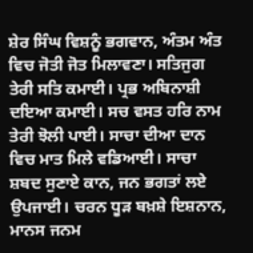ਸ਼ੇਰ ਸਿੰਘ ਵਿਸ਼ਨੂੰ ਭਗਵਾਨ, ਅੰਤਮ ਅੰਤ ਵਿਚ ਜੋਤੀ ਜੋਤ ਮਿਲਾਵਣਾ। ਸਤਿਜੁਗ ਤੇਰੀ ਸਤਿ ਕਮਾਈ। ਪ੍ਰਭ ਅਬਿਨਾਸ਼ੀ ਦਇਆ ਕਮਾਈ। ਸਚ ਵਸਤ ਹਰਿ ਨਾਮ ਤੇਰੀ ਝੋਲੀ ਪਾਈ। ਸਾਚਾ ਦੀਆ ਦਾਨ ਵਿਚ ਮਾਤ ਮਿਲੇ ਵਡਿਆਈ। ਸਾਚਾ ਸ਼ਬਦ ਸੁਣਾਏ ਕਾਨ, ਜਨ ਭਗਤਾਂ ਲਏ ਉਪਜਾਈ। ਚਰਨ ਧੂੜ ਬਖ਼ਸ਼ੇ ਇਸ਼ਨਾਨ, ਮਾਨਸ ਜਨਮ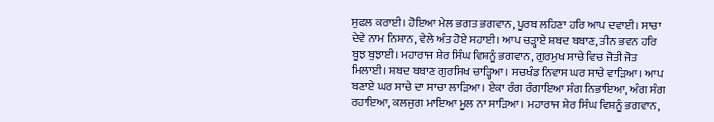ਸੁਫਲ ਕਰਾਈ। ਹੋਇਆ ਮੇਲ ਭਗਤ ਭਗਵਾਨ, ਪੂਰਬ ਲਹਿਣਾ ਹਰਿ ਆਪ ਦਵਾਈ। ਸਾਚਾ ਦੇਵੇ ਨਾਮ ਨਿਸ਼ਾਨ, ਵੇਲੇ ਅੰਤ ਹੋਏ ਸਹਾਈ। ਆਪ ਚੜ੍ਹਾਏ ਸ਼ਬਦ ਬਬਾਣ, ਤੀਨ ਭਵਨ ਹਰਿ ਬੂਝ ਬੁਝਾਈ। ਮਹਾਰਾਜ ਸ਼ੇਰ ਸਿੰਘ ਵਿਸ਼ਨੂੰ ਭਗਵਾਨ, ਗੁਰਮੁਖ ਸਾਚੇ ਵਿਚ ਜੋਤੀ ਜੋਤ ਮਿਲਾਈ। ਸ਼ਬਦ ਬਬਾਣ ਗੁਰਸਿਖ ਚਾੜ੍ਹਿਆ। ਸਚਖੰਡ ਨਿਵਾਸ ਘਰ ਸਾਚੇ ਵਾੜਿਆ। ਆਪ ਬਣਾਏ ਘਰ ਸਾਚੇ ਦਾ ਸਾਚਾ ਲਾੜਿਆ। ਏਕਾ ਰੰਗ ਰੰਗਾਇਆ ਸੰਗ ਨਿਭਾਇਆ, ਅੰਗ ਸੰਗ ਰਹਾਇਆ, ਕਲਜੁਗ ਮਾਇਆ ਮੂਲ ਨਾ ਸਾੜਿਆ। ਮਹਾਰਾਜ ਸ਼ੇਰ ਸਿੰਘ ਵਿਸ਼ਨੂੰ ਭਗਵਾਨ,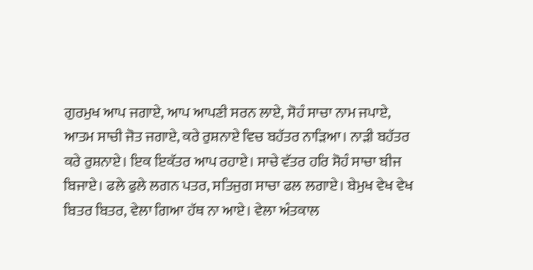ਗੁਰਮੁਖ ਆਪ ਜਗਾਏ, ਆਪ ਆਪਣੀ ਸਰਨ ਲਾਏ, ਸੋਹੰ ਸਾਚਾ ਨਾਮ ਜਪਾਏ, ਆਤਮ ਸਾਚੀ ਜੋਤ ਜਗਾਏ, ਕਰੇ ਰੁਸ਼ਨਾਏ ਵਿਚ ਬਹੱਤਰ ਨਾੜਿਆ। ਨਾੜੀ ਬਹੱਤਰ ਕਰੇ ਰੁਸ਼ਨਾਏ। ਇਕ ਇਕੱਤਰ ਆਪ ਰਹਾਏ। ਸਾਚੇ ਵੱਤਰ ਹਰਿ ਸੋਹੰ ਸਾਚਾ ਬੀਜ ਬਿਜਾਏ। ਫਲੇ ਫੁਲੇ ਲਗਨ ਪਤਰ, ਸਤਿਜੁਗ ਸਾਚਾ ਫਲ ਲਗਾਏ। ਬੇਮੁਖ ਵੇਖ ਵੇਖ ਬਿਤਰ ਬਿਤਰ, ਵੇਲਾ ਗਿਆ ਹੱਥ ਨਾ ਆਏ। ਵੇਲਾ ਅੰਤਕਾਲ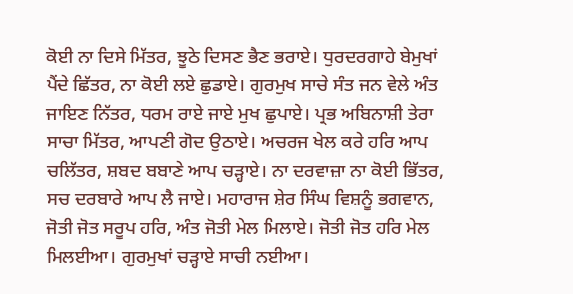ਕੋਈ ਨਾ ਦਿਸੇ ਮਿੱਤਰ, ਝੂਠੇ ਦਿਸਣ ਭੈਣ ਭਰਾਏ। ਧੁਰਦਰਗਾਹੇ ਬੇਮੁਖਾਂ ਪੈਂਦੇ ਛਿੱਤਰ, ਨਾ ਕੋਈ ਲਏ ਛੁਡਾਏ। ਗੁਰਮੁਖ ਸਾਚੇ ਸੰਤ ਜਨ ਵੇਲੇ ਅੰਤ ਜਾਇਣ ਨਿੱਤਰ, ਧਰਮ ਰਾਏ ਜਾਏ ਮੁਖ ਛੁਪਾਏ। ਪ੍ਰਭ ਅਬਿਨਾਸ਼ੀ ਤੇਰਾ ਸਾਚਾ ਮਿੱਤਰ, ਆਪਣੀ ਗੋਦ ਉਠਾਏ। ਅਚਰਜ ਖੇਲ ਕਰੇ ਹਰਿ ਆਪ ਚਲਿੱਤਰ, ਸ਼ਬਦ ਬਬਾਣੇ ਆਪ ਚੜ੍ਹਾਏ। ਨਾ ਦਰਵਾਜ਼ਾ ਨਾ ਕੋਈ ਭਿੱਤਰ, ਸਚ ਦਰਬਾਰੇ ਆਪ ਲੈ ਜਾਏ। ਮਹਾਰਾਜ ਸ਼ੇਰ ਸਿੰਘ ਵਿਸ਼ਨੂੰ ਭਗਵਾਨ, ਜੋਤੀ ਜੋਤ ਸਰੂਪ ਹਰਿ, ਅੰਤ ਜੋਤੀ ਮੇਲ ਮਿਲਾਏ। ਜੋਤੀ ਜੋਤ ਹਰਿ ਮੇਲ ਮਿਲਈਆ। ਗੁਰਮੁਖਾਂ ਚੜ੍ਹਾਏ ਸਾਚੀ ਨਈਆ।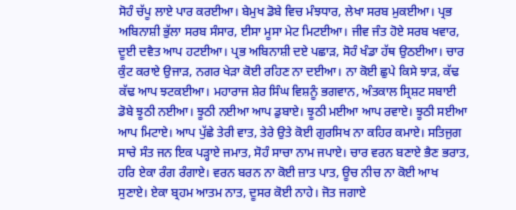ਸੋਹੰ ਚੱਪੂ ਲਾਏ ਪਾਰ ਕਰਈਆ। ਬੇਮੁਖ ਡੋਬੇ ਵਿਚ ਮੰਝਧਾਰ, ਲੇਖਾ ਸਰਬ ਮੁਕਈਆ। ਪ੍ਰਭ ਅਬਿਨਾਸ਼ੀ ਭੁੱਲਾ ਸਰਬ ਸੰਸਾਰ, ਈਸਾ ਮੂਸਾ ਮੇਟ ਮਿਟਈਆ। ਜੀਵ ਜੰਤ ਹੋਏ ਸਰਬ ਖਵਾਰ, ਦੂਈ ਦਵੈਤ ਆਪ ਹਟਈਆ। ਪ੍ਰਭ ਅਬਿਨਾਸ਼ੀ ਦਏ ਪਛਾੜ, ਸੋਹੰ ਖੰਡਾ ਹੱਥ ਉਠਈਆ। ਚਾਰ ਕੁੰਟ ਕਰਾਏ ਉਜਾੜ, ਨਗਰ ਖੇੜਾ ਕੋਈ ਰਹਿਣ ਨਾ ਦਈਆ। ਨਾ ਕੋਈ ਛੁਪੇ ਕਿਸੇ ਝਾੜ, ਕੱਢ ਕੱਢ ਆਪ ਝਟਕਈਆ। ਮਹਾਰਾਜ ਸ਼ੇਰ ਸਿੰਘ ਵਿਸ਼ਨੂੰ ਭਗਵਾਨ, ਅੰਤਕਾਲ ਸ੍ਰਿਸ਼ਟ ਸਬਾਈ ਡੋਬੇ ਝੂਠੀ ਨਈਆ। ਝੂਠੀ ਨਈਆ ਆਪ ਡੁਬਾਏ। ਝੂਠੀ ਮਈਆ ਆਪ ਰਵਾਏ। ਝੂਠੀ ਸਈਆ ਆਪ ਮਿਟਾਏ। ਆਪ ਪੁੱਛੇ ਤੇਰੀ ਵਾਤ, ਤੇਰੇ ਉਤੇ ਕੋਈ ਗੁਰਸਿਖ ਨਾ ਕਹਿਰ ਕਮਾਏ। ਸਤਿਜੁਗ ਸਾਚੇ ਸੰਤ ਜਨ ਇਕ ਪੜ੍ਹਾਏ ਜਮਾਤ, ਸੋਹੰ ਸਾਚਾ ਨਾਮ ਜਪਾਏ। ਚਾਰ ਵਰਨ ਬਣਾਏ ਭੈਣ ਭਰਾਤ, ਹਰਿ ਏਕਾ ਰੰਗ ਰੰਗਾਏ। ਵਰਨ ਬਰਨ ਨਾ ਕੋਈ ਜ਼ਾਤ ਪਾਤ, ਊਚ ਨੀਚ ਨਾ ਕੋਈ ਆਖ ਸੁਣਾਏ। ਏਕਾ ਬ੍ਰਹਮ ਆਤਮ ਨਾਤ, ਦੂਸਰ ਕੋਈ ਨਾਹੇ। ਜੋਤ ਜਗਾਏ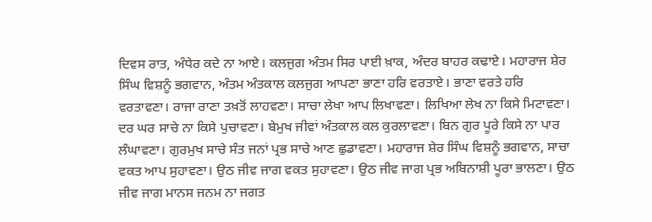ਦਿਵਸ ਰਾਤ, ਅੰਧੇਰ ਕਦੇ ਨਾ ਆਏ। ਕਲਜੁਗ ਅੰਤਮ ਸਿਰ ਪਾਈ ਖ਼ਾਕ, ਅੰਦਰ ਬਾਹਰ ਕਢਾਏ। ਮਹਾਰਾਜ ਸ਼ੇਰ ਸਿੰਘ ਵਿਸ਼ਨੂੰ ਭਗਵਾਨ, ਅੰਤਮ ਅੰਤਕਾਲ ਕਲਜੁਗ ਆਪਣਾ ਭਾਣਾ ਹਰਿ ਵਰਤਾਏ। ਭਾਣਾ ਵਰਤੇ ਹਰਿ ਵਰਤਾਵਣਾ। ਰਾਜਾ ਰਾਣਾ ਤਖ਼ਤੋਂ ਲਾਹਵਣਾ। ਸਾਚਾ ਲੇਖਾ ਆਪ ਲਿਖਾਵਣਾ। ਲਿਖਿਆ ਲੇਖ ਨਾ ਕਿਸੇ ਮਿਟਾਵਣਾ। ਦਰ ਘਰ ਸਾਚੇ ਨਾ ਕਿਸੇ ਪੁਚਾਵਣਾ। ਬੇਮੁਖ ਜੀਵਾਂ ਅੰਤਕਾਲ ਕਲ ਕੁਰਲਾਵਣਾ। ਬਿਨ ਗੁਰ ਪੂਰੇ ਕਿਸੇ ਨਾ ਪਾਰ ਲੰਘਾਵਣਾ। ਗੁਰਮੁਖ ਸਾਚੇ ਸੰਤ ਜਨਾਂ ਪ੍ਰਭ ਸਾਚੇ ਆਣ ਛੁਡਾਵਣਾ। ਮਹਾਰਾਜ ਸ਼ੇਰ ਸਿੰਘ ਵਿਸ਼ਨੂੰ ਭਗਵਾਨ, ਸਾਚਾ ਵਕਤ ਆਪ ਸੁਹਾਵਣਾ। ਉਠ ਜੀਵ ਜਾਗ ਵਕਤ ਸੁਹਾਵਣਾ। ਉਠ ਜੀਵ ਜਾਗ ਪ੍ਰਭ ਅਬਿਨਾਸ਼ੀ ਪੂਰਾ ਭਾਲਣਾ। ਉਠ ਜੀਵ ਜਾਗ ਮਾਨਸ ਜਨਮ ਨਾ ਜਗਤ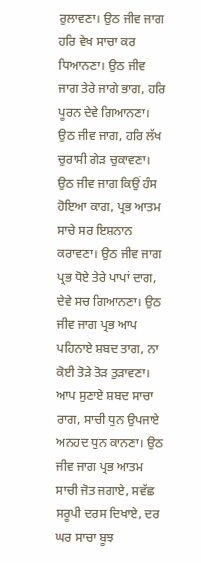ਰੁਲਾਵਣਾ। ਉਠ ਜੀਵ ਜਾਗ ਹਰਿ ਵੇਖ ਸਾਚਾ ਕਰ ਧਿਆਨਣਾ। ਉਠ ਜੀਵ ਜਾਗ ਤੇਰੇ ਜਾਗੇ ਭਾਗ, ਹਰਿ ਪੂਰਨ ਦੇਵੇ ਗਿਆਨਣਾ। ਉਠ ਜੀਵ ਜਾਗ, ਹਰਿ ਲੱਖ ਚੁਰਾਸੀ ਗੇੜ ਚੁਕਾਵਣਾ। ਉਠ ਜੀਵ ਜਾਗ ਕਿਉਂ ਹੰਸ ਹੋਇਆ ਕਾਗ, ਪ੍ਰਭ ਆਤਮ ਸਾਚੇ ਸਰ ਇਸ਼ਨਾਨ ਕਰਾਵਣਾ। ਉਠ ਜੀਵ ਜਾਗ ਪ੍ਰਭ ਧੋਏ ਤੇਰੇ ਪਾਪਾਂ ਦਾਗ, ਦੇਵੇ ਸਚ ਗਿਆਨਣਾ। ਉਠ ਜੀਵ ਜਾਗ ਪ੍ਰਭ ਆਪ ਪਹਿਨਾਏ ਸ਼ਬਦ ਤਾਗ, ਨਾ ਕੋਈ ਤੋੜੇ ਤੋੜ ਤੁੜਾਵਣਾ। ਆਪ ਸੁਣਾਏ ਸ਼ਬਦ ਸਾਚਾ ਰਾਗ, ਸਾਚੀ ਧੁਨ ਉਪਜਾਏ ਅਨਹਦ ਧੁਨ ਕਾਨਣਾ। ਉਠ ਜੀਵ ਜਾਗ ਪ੍ਰਭ ਆਤਮ ਸਾਚੀ ਜੋਤ ਜਗਾਏ, ਸਵੱਛ ਸਰੂਪੀ ਦਰਸ ਦਿਖਾਏ, ਦਰ ਘਰ ਸਾਚਾ ਬੂਝ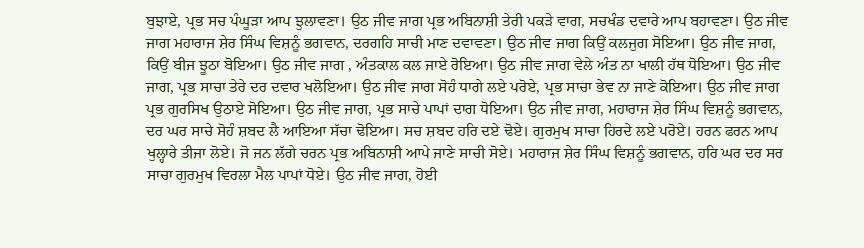ਬੁਝਾਏ, ਪ੍ਰਭ ਸਚ ਪੰਘੂੜਾ ਆਪ ਝੁਲਾਵਣਾ। ਉਠ ਜੀਵ ਜਾਗ ਪ੍ਰਭ ਅਬਿਨਾਸ਼ੀ ਤੇਰੀ ਪਕੜੇ ਵਾਗ, ਸਚਖੰਡ ਦਵਾਰੇ ਆਪ ਬਹਾਵਣਾ। ਉਠ ਜੀਵ ਜਾਗ ਮਹਾਰਾਜ ਸ਼ੇਰ ਸਿੰਘ ਵਿਸ਼ਨੂੰ ਭਗਵਾਨ, ਦਰਗਹਿ ਸਾਚੀ ਮਾਣ ਦਵਾਵਣਾ। ਉਠ ਜੀਵ ਜਾਗ ਕਿਉਂ ਕਲਜੁਗ ਸੋਇਆ। ਉਠ ਜੀਵ ਜਾਗ, ਕਿਉਂ ਬੀਜ ਝੂਠਾ ਬੋਇਆ। ਉਠ ਜੀਵ ਜਾਗ , ਅੰਤਕਾਲ ਕਲ ਜਾਏ ਰੋਇਆ। ਉਠ ਜੀਵ ਜਾਗ ਵੇਲੇ ਅੰਤ ਨਾ ਖਾਲੀ ਹੱਥ ਧੋਇਆ। ਉਠ ਜੀਵ ਜਾਗ, ਪ੍ਰਭ ਸਾਚਾ ਤੇਰੇ ਦਰ ਦਵਾਰ ਖਲੋਇਆ। ਉਠ ਜੀਵ ਜਾਗ ਸੋਹੰ ਧਾਗੇ ਲਏ ਪਰੋਏ, ਪ੍ਰਭ ਸਾਚਾ ਭੇਵ ਨਾ ਜਾਣੇ ਕੋਇਆ। ਉਠ ਜੀਵ ਜਾਗ ਪ੍ਰਭ ਗੁਰਸਿਖ ਉਠਾਏ ਸੋਇਆ। ਉਠ ਜੀਵ ਜਾਗ, ਪ੍ਰਭ ਸਾਚੇ ਪਾਪਾਂ ਦਾਗ ਧੋਇਆ। ਉਠ ਜੀਵ ਜਾਗ, ਮਹਾਰਾਜ ਸ਼ੇਰ ਸਿੰਘ ਵਿਸ਼ਨੂੰ ਭਗਵਾਨ, ਦਰ ਘਰ ਸਾਚੇ ਸੋਹੰ ਸ਼ਬਦ ਲੈ ਆਇਆ ਸੱਚਾ ਢੋਇਆ। ਸਚ ਸ਼ਬਦ ਹਰਿ ਦਏ ਢੋਏ। ਗੁਰਮੁਖ ਸਾਚਾ ਹਿਰਦੇ ਲਏ ਪਰੋਏ। ਹਰਨ ਫਰਨ ਆਪ ਖੁਲ੍ਹਾਰੇ ਤੀਜਾ ਲੋਏ। ਜੋ ਜਨ ਲੱਗੇ ਚਰਨ ਪ੍ਰਭ ਅਬਿਨਾਸ਼ੀ ਆਪੇ ਜਾਣੇ ਸਾਚੀ ਸੋਏ। ਮਹਾਰਾਜ ਸ਼ੇਰ ਸਿੰਘ ਵਿਸ਼ਨੂੰ ਭਗਵਾਨ, ਹਰਿ ਘਰ ਦਰ ਸਰ ਸਾਚਾ ਗੁਰਮੁਖ ਵਿਰਲਾ ਮੈਲ ਪਾਪਾਂ ਧੋਏ। ਉਠ ਜੀਵ ਜਾਗ, ਹੋਈ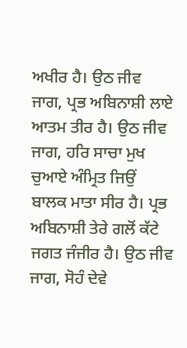ਅਖੀਰ ਹੈ। ਉਠ ਜੀਵ ਜਾਗ, ਪ੍ਰਭ ਅਬਿਨਾਸ਼ੀ ਲਾਏ ਆਤਮ ਤੀਰ ਹੈ। ਉਠ ਜੀਵ ਜਾਗ, ਹਰਿ ਸਾਚਾ ਮੁਖ ਚੁਆਏ ਅੰਮ੍ਰਿਤ ਜਿਉਂ ਬਾਲਕ ਮਾਤਾ ਸੀਰ ਹੈ। ਪ੍ਰਭ ਅਬਿਨਾਸ਼ੀ ਤੇਰੇ ਗਲੋਂ ਕੱਟੇ ਜਗਤ ਜੰਜੀਰ ਹੈ। ਉਠ ਜੀਵ ਜਾਗ, ਸੋਹੰ ਦੇਵੇ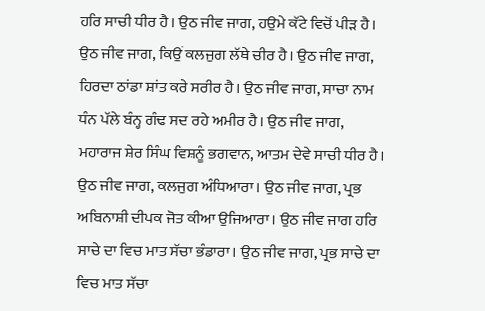ਹਰਿ ਸਾਚੀ ਧੀਰ ਹੈ। ਉਠ ਜੀਵ ਜਾਗ, ਹਉਮੇ ਕੱਟੇ ਵਿਚੋਂ ਪੀੜ ਹੈ। ਉਠ ਜੀਵ ਜਾਗ, ਕਿਉਂ ਕਲਜੁਗ ਲੱਥੇ ਚੀਰ ਹੈ। ਉਠ ਜੀਵ ਜਾਗ, ਹਿਰਦਾ ਠਾਂਡਾ ਸ਼ਾਂਤ ਕਰੇ ਸਰੀਰ ਹੈ। ਉਠ ਜੀਵ ਜਾਗ, ਸਾਚਾ ਨਾਮ ਧੰਨ ਪੱਲੇ ਬੰਨ੍ਹ ਗੰਢ ਸਦ ਰਹੇ ਅਮੀਰ ਹੈ। ਉਠ ਜੀਵ ਜਾਗ, ਮਹਾਰਾਜ ਸ਼ੇਰ ਸਿੰਘ ਵਿਸ਼ਨੂੰ ਭਗਵਾਨ, ਆਤਮ ਦੇਵੇ ਸਾਚੀ ਧੀਰ ਹੈ। ਉਠ ਜੀਵ ਜਾਗ, ਕਲਜੁਗ ਅੰਧਿਆਰਾ। ਉਠ ਜੀਵ ਜਾਗ, ਪ੍ਰਭ ਅਬਿਨਾਸ਼ੀ ਦੀਪਕ ਜੋਤ ਕੀਆ ਉਜਿਆਰਾ। ਉਠ ਜੀਵ ਜਾਗ ਹਰਿ ਸਾਚੇ ਦਾ ਵਿਚ ਮਾਤ ਸੱਚਾ ਭੰਡਾਰਾ। ਉਠ ਜੀਵ ਜਾਗ, ਪ੍ਰਭ ਸਾਚੇ ਦਾ ਵਿਚ ਮਾਤ ਸੱਚਾ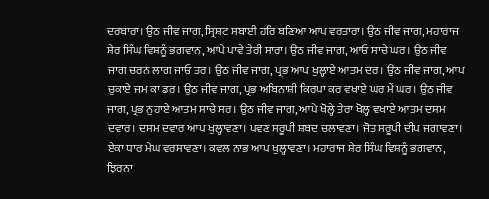ਦਰਬਾਰਾ। ਉਠ ਜੀਵ ਜਾਗ, ਸ੍ਰਿਸ਼ਟ ਸਬਾਈ ਹਰਿ ਬਣਿਆ ਆਪ ਵਰਤਾਰਾ। ਉਠ ਜੀਵ ਜਾਗ, ਮਹਾਰਾਜ ਸ਼ੇਰ ਸਿੰਘ ਵਿਸ਼ਨੂੰ ਭਗਵਾਨ, ਆਪੇ ਪਾਵੇ ਤੇਰੀ ਸਾਰਾ। ਉਠ ਜੀਵ ਜਾਗ, ਆਓ ਸਾਚੇ ਘਰ। ਉਠ ਜੀਵ ਜਾਗ ਚਰਨ ਲਾਗ ਜਾਓ ਤਰ। ਉਠ ਜੀਵ ਜਾਗ, ਪ੍ਰਭ ਆਪ ਖੁਲ੍ਹਾਏ ਆਤਮ ਦਰ। ਉਠ ਜੀਵ ਜਾਗ, ਆਪ ਚੁਕਾਏ ਜਮ ਕਾ ਡਰ। ਉਠ ਜੀਵ ਜਾਗ, ਪ੍ਰਭ ਅਬਿਨਾਸ਼ੀ ਕਿਰਪਾ ਕਰ ਵਖਾਏ ਘਰ ਮੇਂ ਘਰ। ਉਠ ਜੀਵ ਜਾਗ, ਪ੍ਰਭ ਨੁਹਾਏ ਆਤਮ ਸਾਚੇ ਸਰ। ਉਠ ਜੀਵ ਜਾਗ, ਆਪੇ ਖੋਲ੍ਹੇ ਤੇਰਾ ਖੋਲ੍ਹ ਵਖਾਏ ਆਤਮ ਦਸਮ ਦਵਾਰ। ਦਸਮ ਦਵਾਰ ਆਪ ਖੁਲ੍ਹਾਵਣਾ। ਪਵਣ ਸਰੂਪੀ ਸ਼ਬਦ ਚਲਾਵਣਾ। ਜੋਤ ਸਰੂਪੀ ਦੀਪ ਜਗਾਵਣਾ। ਏਕਾ ਧਾਰ ਮੇਘ ਵਰਸਾਵਣਾ। ਕਵਲ ਨਾਭ ਆਪ ਖੁਲ੍ਹਾਵਣਾ। ਮਹਾਰਾਜ ਸ਼ੇਰ ਸਿੰਘ ਵਿਸ਼ਨੂੰ ਭਗਵਾਨ, ਝਿਰਨਾ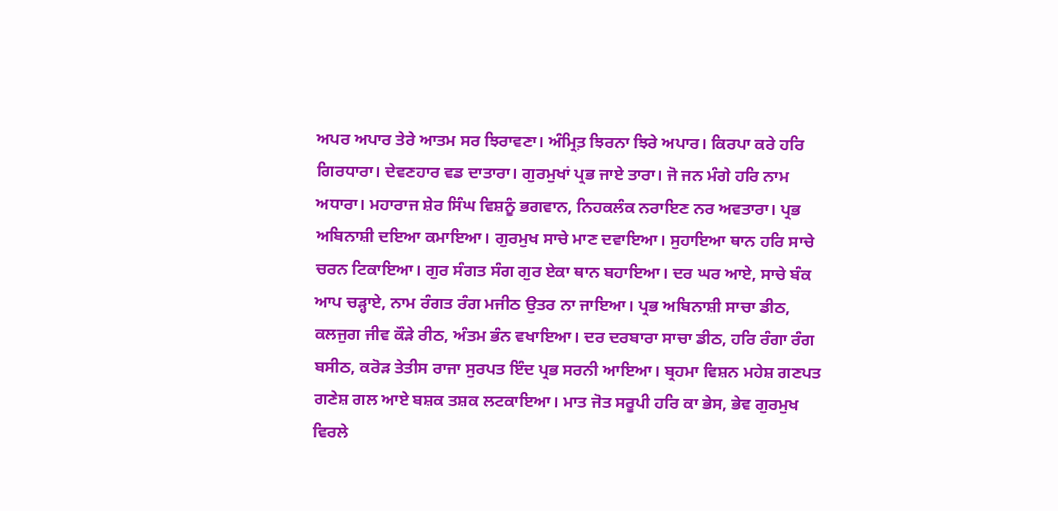ਅਪਰ ਅਪਾਰ ਤੇਰੇ ਆਤਮ ਸਰ ਝਿਰਾਵਣਾ। ਅੰਮ੍ਰਿਤ਼ ਝਿਰਨਾ ਝਿਰੇ ਅਪਾਰ। ਕਿਰਪਾ ਕਰੇ ਹਰਿ ਗਿਰਧਾਰਾ। ਦੇਵਣਹਾਰ ਵਡ ਦਾਤਾਰਾ। ਗੁਰਮੁਖਾਂ ਪ੍ਰਭ ਜਾਏ ਤਾਰਾ। ਜੋ ਜਨ ਮੰਗੇ ਹਰਿ ਨਾਮ ਅਧਾਰਾ। ਮਹਾਰਾਜ ਸ਼ੇਰ ਸਿੰਘ ਵਿਸ਼ਨੂੰ ਭਗਵਾਨ, ਨਿਹਕਲੰਕ ਨਰਾਇਣ ਨਰ ਅਵਤਾਰਾ। ਪ੍ਰਭ ਅਬਿਨਾਸ਼ੀ ਦਇਆ ਕਮਾਇਆ। ਗੁਰਮੁਖ ਸਾਚੇ ਮਾਣ ਦਵਾਇਆ। ਸੁਹਾਇਆ ਥਾਨ ਹਰਿ ਸਾਚੇ ਚਰਨ ਟਿਕਾਇਆ। ਗੁਰ ਸੰਗਤ ਸੰਗ ਗੁਰ ਏਕਾ ਥਾਨ ਬਹਾਇਆ। ਦਰ ਘਰ ਆਏ, ਸਾਚੇ ਬੰਕ ਆਪ ਚੜ੍ਹਾਏ, ਨਾਮ ਰੰਗਤ ਰੰਗ ਮਜੀਠ ਉਤਰ ਨਾ ਜਾਇਆ। ਪ੍ਰਭ ਅਬਿਨਾਸ਼ੀ ਸਾਚਾ ਡੀਠ, ਕਲਜੁਗ ਜੀਵ ਕੌੜੇ ਰੀਠ, ਅੰਤਮ ਭੰਨ ਵਖਾਇਆ। ਦਰ ਦਰਬਾਰਾ ਸਾਚਾ ਡੀਠ, ਹਰਿ ਰੰਗਾ ਰੰਗ ਬਸੀਠ, ਕਰੋੜ ਤੇਤੀਸ ਰਾਜਾ ਸੁਰਪਤ ਇੰਦ ਪ੍ਰਭ ਸਰਨੀ ਆਇਆ। ਬ੍ਰਹਮਾ ਵਿਸ਼ਨ ਮਹੇਸ਼ ਗਣਪਤ ਗਣੇਸ਼ ਗਲ ਆਏ ਬਸ਼ਕ ਤਸ਼ਕ ਲਟਕਾਇਆ। ਮਾਤ ਜੋਤ ਸਰੂਪੀ ਹਰਿ ਕਾ ਭੇਸ, ਭੇਵ ਗੁਰਮੁਖ ਵਿਰਲੇ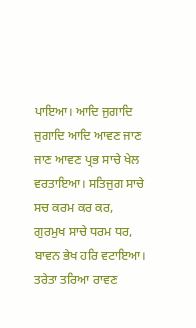ਪਾਇਆ। ਆਦਿ ਜੁਗਾਦਿ ਜੁਗਾਦਿ ਆਦਿ ਆਵਣ ਜਾਣ ਜਾਣ ਆਵਣ ਪ੍ਰਭ ਸਾਚੇ ਖੇਲ ਵਰਤਾਇਆ। ਸਤਿਜੁਗ ਸਾਚੇ ਸਚ ਕਰਮ ਕਰ ਕਰ, ਗੁਰਮੁਖ ਸਾਚੇ ਧਰਮ ਧਰ, ਬਾਵਨ ਭੇਖ ਹਰਿ ਵਟਾਇਆ। ਤਰੇਤਾ ਤਰਿਆ ਰਾਵਣ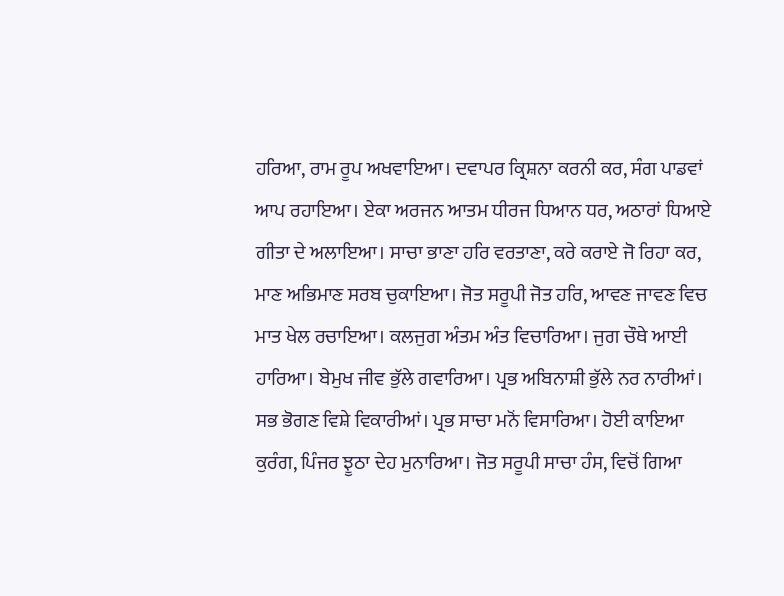ਹਰਿਆ, ਰਾਮ ਰੂਪ ਅਖਵਾਇਆ। ਦਵਾਪਰ ਕ੍ਰਿਸ਼ਨਾ ਕਰਨੀ ਕਰ, ਸੰਗ ਪਾਡਵਾਂ ਆਪ ਰਹਾਇਆ। ਏਕਾ ਅਰਜਨ ਆਤਮ ਧੀਰਜ ਧਿਆਨ ਧਰ, ਅਠਾਰਾਂ ਧਿਆਏ ਗੀਤਾ ਦੇ ਅਲਾਇਆ। ਸਾਚਾ ਭਾਣਾ ਹਰਿ ਵਰਤਾਣਾ, ਕਰੇ ਕਰਾਏ ਜੋ ਰਿਹਾ ਕਰ, ਮਾਣ ਅਭਿਮਾਣ ਸਰਬ ਚੁਕਾਇਆ। ਜੋਤ ਸਰੂਪੀ ਜੋਤ ਹਰਿ, ਆਵਣ ਜਾਵਣ ਵਿਚ ਮਾਤ ਖੇਲ ਰਚਾਇਆ। ਕਲਜੁਗ ਅੰਤਮ ਅੰਤ ਵਿਚਾਰਿਆ। ਜੁਗ ਚੌਥੇ ਆਈ ਹਾਰਿਆ। ਬੇਮੁਖ ਜੀਵ ਭੁੱਲੇ ਗਵਾਰਿਆ। ਪ੍ਰਭ ਅਬਿਨਾਸ਼ੀ ਭੁੱਲੇ ਨਰ ਨਾਰੀਆਂ। ਸਭ ਭੋਗਣ ਵਿਸ਼ੇ ਵਿਕਾਰੀਆਂ। ਪ੍ਰਭ ਸਾਚਾ ਮਨੋਂ ਵਿਸਾਰਿਆ। ਹੋਈ ਕਾਇਆ ਕੁਰੰਗ, ਪਿੰਜਰ ਝੂਠਾ ਦੇਹ ਮੁਨਾਰਿਆ। ਜੋਤ ਸਰੂਪੀ ਸਾਚਾ ਹੰਸ, ਵਿਚੋਂ ਗਿਆ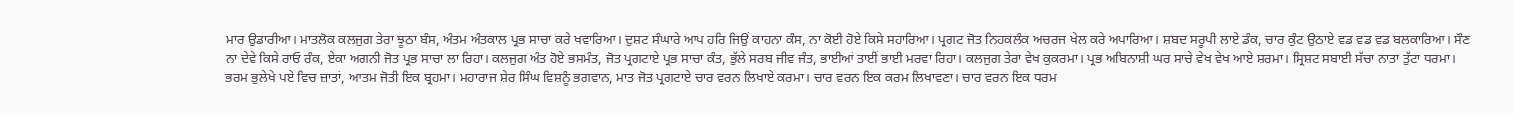ਮਾਰ ਉਡਾਰੀਆ। ਮਾਤਲੋਕ ਕਲਜੁਗ ਤੇਰਾ ਝੂਠਾ ਬੰਸ, ਅੰਤਮ ਅੰਤਕਾਲ ਪ੍ਰਭ ਸਾਚਾ ਕਰੇ ਖਵਾਰਿਆ। ਦੁਸ਼ਟ ਸੰਘਾਰੇ ਆਪ ਹਰਿ ਜਿਉਂ ਕਾਹਨਾ ਕੰਸ, ਨਾ ਕੋਈ ਹੋਏ ਕਿਸੇ ਸਹਾਰਿਆ। ਪ੍ਰਗਟ ਜੋਤ ਨਿਹਕਲੰਕ ਅਚਰਜ ਖੇਲ ਕਰੇ ਅਪਾਰਿਆ। ਸ਼ਬਦ ਸਰੂਪੀ ਲਾਏ ਡੰਕ, ਚਾਰ ਕੁੰਟ ਉਠਾਏ ਵਡ ਵਡ ਵਡ ਬਲਕਾਰਿਆ। ਸੌਣ ਨਾ ਦੇਵੇ ਕਿਸੇ ਰਾਓ ਰੰਕ, ਏਕਾ ਅਗਨੀ ਜੋਤ ਪ੍ਰਭ ਸਾਚਾ ਲਾ ਰਿਹਾ। ਕਲਜੁਗ ਅੰਤ ਹੋਏ ਭਸਮੰਤ, ਜੋਤ ਪ੍ਰਗਟਾਏ ਪ੍ਰਭ ਸਾਚਾ ਕੰਤ, ਭੁੱਲੇ ਸਰਬ ਜੀਵ ਜੰਤ, ਭਾਈਆਂ ਤਾਈਂ ਭਾਈ ਮਰਵਾ ਰਿਹਾ। ਕਲਜੁਗ ਤੇਰਾ ਵੇਖ ਕੁਕਰਮਾ। ਪ੍ਰਭ ਅਬਿਨਾਸ਼ੀ ਘਰ ਸਾਚੇ ਵੇਖ ਵੇਖ ਆਏ ਸ਼ਰਮਾ। ਸ੍ਰਿਸ਼ਟ ਸਬਾਈ ਸੱਚਾ ਨਾਤਾ ਤੁੱਟਾ ਧਰਮਾ। ਭਰਮ ਭੁਲੇਖੇ ਪਏ ਵਿਚ ਜ਼ਾਤਾਂ, ਆਤਮ ਜੋਤੀ ਇਕ ਬ੍ਰਹਮਾ। ਮਹਾਰਾਜ ਸ਼ੇਰ ਸਿੰਘ ਵਿਸ਼ਨੂੰ ਭਗਵਾਨ, ਮਾਤ ਜੋਤ ਪ੍ਰਗਟਾਏ ਚਾਰ ਵਰਨ ਲਿਖਾਏ ਕਰਮਾ। ਚਾਰ ਵਰਨ ਇਕ ਕਰਮ ਲਿਖਾਵਣਾ। ਚਾਰ ਵਰਨ ਇਕ ਧਰਮ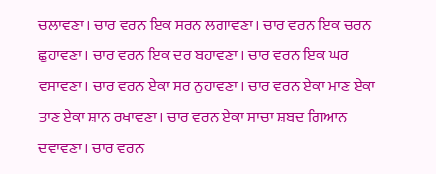ਚਲਾਵਣਾ। ਚਾਰ ਵਰਨ ਇਕ ਸਰਨ ਲਗਾਵਣਾ। ਚਾਰ ਵਰਨ ਇਕ ਚਰਨ ਛੁਹਾਵਣਾ। ਚਾਰ ਵਰਨ ਇਕ ਦਰ ਬਹਾਵਣਾ। ਚਾਰ ਵਰਨ ਇਕ ਘਰ ਵਸਾਵਣਾ। ਚਾਰ ਵਰਨ ਏਕਾ ਸਰ ਨੁਹਾਵਣਾ। ਚਾਰ ਵਰਨ ਏਕਾ ਮਾਣ ਏਕਾ ਤਾਣ ਏਕਾ ਸ਼ਾਨ ਰਖਾਵਣਾ। ਚਾਰ ਵਰਨ ਏਕਾ ਸਾਚਾ ਸ਼ਬਦ ਗਿਆਨ ਦਵਾਵਣਾ। ਚਾਰ ਵਰਨ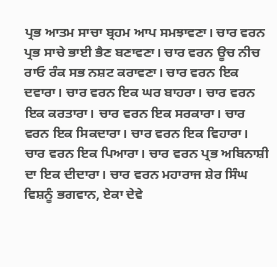ਪ੍ਰਭ ਆਤਮ ਸਾਚਾ ਬ੍ਰਹਮ ਆਪ ਸਮਝਾਵਣਾ। ਚਾਰ ਵਰਨ ਪ੍ਰਭ ਸਾਚੇ ਭਾਈ ਭੈਣ ਬਣਾਵਣਾ। ਚਾਰ ਵਰਨ ਊਚ ਨੀਚ ਰਾਓ ਰੰਕ ਸਭ ਨਸ਼ਟ ਕਰਾਵਣਾ। ਚਾਰ ਵਰਨ ਇਕ ਦਵਾਰਾ। ਚਾਰ ਵਰਨ ਇਕ ਘਰ ਬਾਹਰਾ। ਚਾਰ ਵਰਨ ਇਕ ਕਰਤਾਰਾ। ਚਾਰ ਵਰਨ ਇਕ ਸਰਕਾਰਾ। ਚਾਰ ਵਰਨ ਇਕ ਸਿਕਦਾਰਾ। ਚਾਰ ਵਰਨ ਇਕ ਵਿਹਾਰਾ। ਚਾਰ ਵਰਨ ਇਕ ਪਿਆਰਾ। ਚਾਰ ਵਰਨ ਪ੍ਰਭ ਅਬਿਨਾਸ਼ੀ ਦਾ ਇਕ ਦੀਦਾਰਾ। ਚਾਰ ਵਰਨ ਮਹਾਰਾਜ ਸ਼ੇਰ ਸਿੰਘ ਵਿਸ਼ਨੂੰ ਭਗਵਾਨ, ਏਕਾ ਦੇਵੇ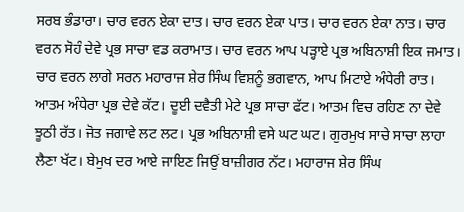ਸਰਬ ਭੰਡਾਰਾ। ਚਾਰ ਵਰਨ ਏਕਾ ਦਾਤ। ਚਾਰ ਵਰਨ ਏਕਾ ਪਾਤ। ਚਾਰ ਵਰਨ ਏਕਾ ਨਾਤ। ਚਾਰ ਵਰਨ ਸੋਹੰ ਦੇਵੇ ਪ੍ਰਭ ਸਾਚਾ ਵਡ ਕਰਾਮਾਤ। ਚਾਰ ਵਰਨ ਆਪ ਪੜ੍ਹਾਏ ਪ੍ਰਭ ਅਬਿਨਾਸ਼ੀ ਇਕ ਜਮਾਤ। ਚਾਰ ਵਰਨ ਲਾਗੇ ਸਰਨ ਮਹਾਰਾਜ ਸ਼ੇਰ ਸਿੰਘ ਵਿਸ਼ਨੂੰ ਭਗਵਾਨ, ਆਪ ਮਿਟਾਏ ਅੰਧੇਰੀ ਰਾਤ। ਆਤਮ ਅੰਧੇਰਾ ਪ੍ਰਭ ਦੇਵੇ ਕੱਟ। ਦੂਈ ਦਵੈਤੀ ਮੇਟੇ ਪ੍ਰਭ ਸਾਚਾ ਫੱਟ। ਆਤਮ ਵਿਚ ਰਹਿਣ ਨਾ ਦੇਵੇ ਝੂਠੀ ਰੱਤ। ਜੋਤ ਜਗਾਵੇ ਲਟ ਲਟ। ਪ੍ਰਭ ਅਬਿਨਾਸ਼ੀ ਵਸੇ ਘਟ ਘਟ। ਗੁਰਮੁਖ ਸਾਚੇ ਸਾਚਾ ਲਾਹਾ ਲੈਣਾ ਖੱਟ। ਬੇਮੁਖ ਦਰ ਆਏ ਜਾਇਣ ਜਿਉਂ ਬਾਜ਼ੀਗਰ ਨੱਟ। ਮਹਾਰਾਜ ਸ਼ੇਰ ਸਿੰਘ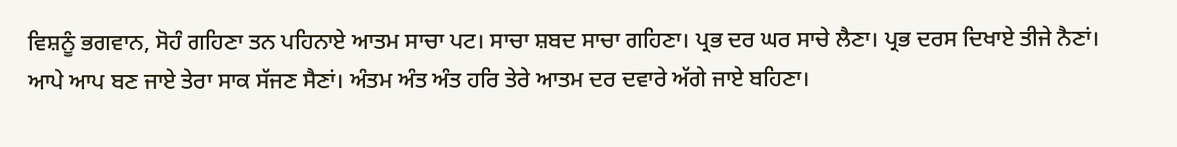ਵਿਸ਼ਨੂੰ ਭਗਵਾਨ, ਸੋਹੰ ਗਹਿਣਾ ਤਨ ਪਹਿਨਾਏ ਆਤਮ ਸਾਚਾ ਪਟ। ਸਾਚਾ ਸ਼ਬਦ ਸਾਚਾ ਗਹਿਣਾ। ਪ੍ਰਭ ਦਰ ਘਰ ਸਾਚੇ ਲੈਣਾ। ਪ੍ਰਭ ਦਰਸ ਦਿਖਾਏ ਤੀਜੇ ਨੈਣਾਂ। ਆਪੇ ਆਪ ਬਣ ਜਾਏ ਤੇਰਾ ਸਾਕ ਸੱਜਣ ਸੈਣਾਂ। ਅੰਤਮ ਅੰਤ ਅੰਤ ਹਰਿ ਤੇਰੇ ਆਤਮ ਦਰ ਦਵਾਰੇ ਅੱਗੇ ਜਾਏ ਬਹਿਣਾ।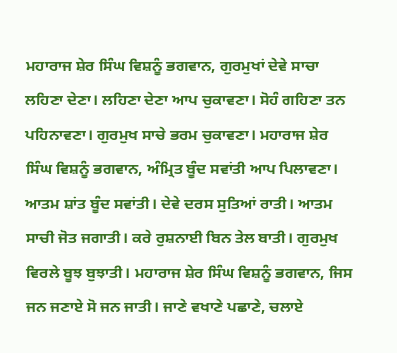ਮਹਾਰਾਜ ਸ਼ੇਰ ਸਿੰਘ ਵਿਸ਼ਨੂੰ ਭਗਵਾਨ, ਗੁਰਮੁਖਾਂ ਦੇਵੇ ਸਾਚਾ ਲਹਿਣਾ ਦੇਣਾ। ਲਹਿਣਾ ਦੇਣਾ ਆਪ ਚੁਕਾਵਣਾ। ਸੋਹੰ ਗਹਿਣਾ ਤਨ ਪਹਿਨਾਵਣਾ। ਗੁਰਮੁਖ ਸਾਚੇ ਭਰਮ ਚੁਕਾਵਣਾ। ਮਹਾਰਾਜ ਸ਼ੇਰ ਸਿੰਘ ਵਿਸ਼ਨੂੰ ਭਗਵਾਨ, ਅੰਮ੍ਰਿਤ ਬੂੰਦ ਸਵਾਂਤੀ ਆਪ ਪਿਲਾਵਣਾ। ਆਤਮ ਸ਼ਾਂਤ ਬੂੰਦ ਸਵਾਂਤੀ। ਦੇਵੇ ਦਰਸ ਸੁਤਿਆਂ ਰਾਤੀ। ਆਤਮ ਸਾਚੀ ਜੋਤ ਜਗਾਤੀ। ਕਰੇ ਰੁਸ਼ਨਾਈ ਬਿਨ ਤੇਲ ਬਾਤੀ। ਗੁਰਮੁਖ ਵਿਰਲੇ ਬੂਝ ਬੁਝਾਤੀ। ਮਹਾਰਾਜ ਸ਼ੇਰ ਸਿੰਘ ਵਿਸ਼ਨੂੰ ਭਗਵਾਨ, ਜਿਸ ਜਨ ਜਣਾਏ ਸੋ ਜਨ ਜਾਤੀ। ਜਾਣੇ ਵਖਾਣੇ ਪਛਾਣੇ, ਚਲਾਏ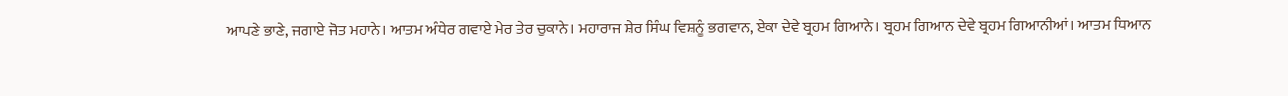ਆਪਣੇ ਭਾਣੇ, ਜਗਾਏ ਜੋਤ ਮਹਾਨੇ। ਆਤਮ ਅੰਧੇਰ ਗਵਾਏ ਮੇਰ ਤੇਰ ਚੁਕਾਨੇ। ਮਹਾਰਾਜ ਸ਼ੇਰ ਸਿੰਘ ਵਿਸ਼ਨੂੰ ਭਗਵਾਨ, ਏਕਾ ਦੇਵੇ ਬ੍ਰਹਮ ਗਿਆਨੇ। ਬ੍ਰਹਮ ਗਿਆਨ ਦੇਵੇ ਬ੍ਰਹਮ ਗਿਆਨੀਆਂ। ਆਤਮ ਧਿਆਨ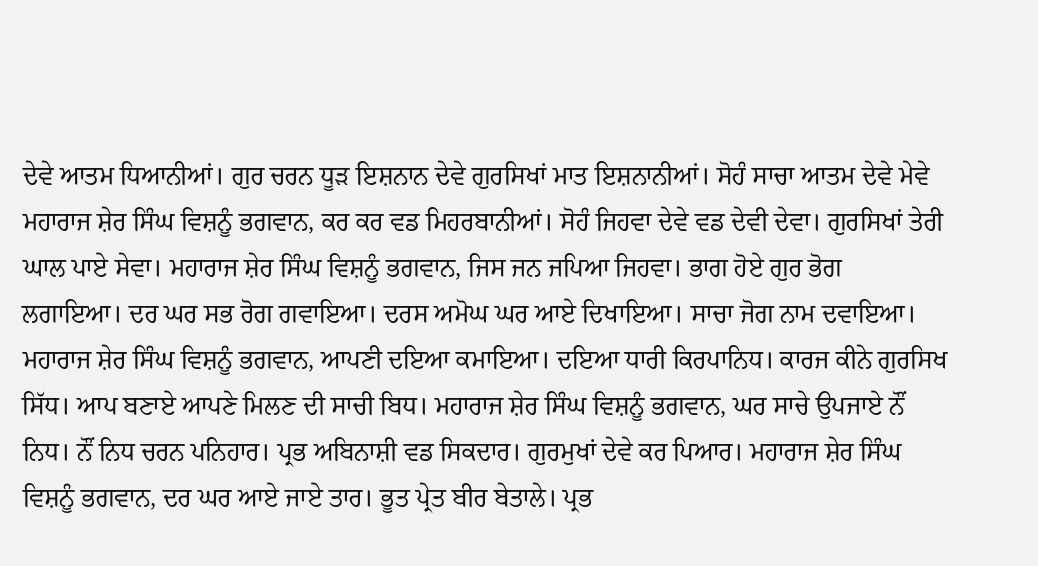ਦੇਵੇ ਆਤਮ ਧਿਆਨੀਆਂ। ਗੁਰ ਚਰਨ ਧੂੜ ਇਸ਼ਨਾਨ ਦੇਵੇ ਗੁਰਸਿਖਾਂ ਮਾਤ ਇਸ਼ਨਾਨੀਆਂ। ਸੋਹੰ ਸਾਚਾ ਆਤਮ ਦੇਵੇ ਮੇਵੇ ਮਹਾਰਾਜ ਸ਼ੇਰ ਸਿੰਘ ਵਿਸ਼ਨੂੰ ਭਗਵਾਨ, ਕਰ ਕਰ ਵਡ ਮਿਹਰਬਾਨੀਆਂ। ਸੋਹੰ ਜਿਹਵਾ ਦੇਵੇ ਵਡ ਦੇਵੀ ਦੇਵਾ। ਗੁਰਸਿਖਾਂ ਤੇਰੀ ਘਾਲ ਪਾਏ ਸੇਵਾ। ਮਹਾਰਾਜ ਸ਼ੇਰ ਸਿੰਘ ਵਿਸ਼ਨੂੰ ਭਗਵਾਨ, ਜਿਸ ਜਨ ਜਪਿਆ ਜਿਹਵਾ। ਭਾਗ ਹੋਏ ਗੁਰ ਭੋਗ ਲਗਾਇਆ। ਦਰ ਘਰ ਸਭ ਰੋਗ ਗਵਾਇਆ। ਦਰਸ ਅਮੋਘ ਘਰ ਆਏ ਦਿਖਾਇਆ। ਸਾਚਾ ਜੋਗ ਨਾਮ ਦਵਾਇਆ। ਮਹਾਰਾਜ ਸ਼ੇਰ ਸਿੰਘ ਵਿਸ਼ਨੂੰ ਭਗਵਾਨ, ਆਪਣੀ ਦਇਆ ਕਮਾਇਆ। ਦਇਆ ਧਾਰੀ ਕਿਰਪਾਨਿਧ। ਕਾਰਜ ਕੀਨੇ ਗੁਰਸਿਖ ਸਿੱਧ। ਆਪ ਬਣਾਏ ਆਪਣੇ ਮਿਲਣ ਦੀ ਸਾਚੀ ਬਿਧ। ਮਹਾਰਾਜ ਸ਼ੇਰ ਸਿੰਘ ਵਿਸ਼ਨੂੰ ਭਗਵਾਨ, ਘਰ ਸਾਚੇ ਉਪਜਾਏ ਨੌਂ ਨਿਧ। ਨੌਂ ਨਿਧ ਚਰਨ ਪਨਿਹਾਰ। ਪ੍ਰਭ ਅਬਿਨਾਸ਼ੀ ਵਡ ਸਿਕਦਾਰ। ਗੁਰਮੁਖਾਂ ਦੇਵੇ ਕਰ ਪਿਆਰ। ਮਹਾਰਾਜ ਸ਼ੇਰ ਸਿੰਘ ਵਿਸ਼ਨੂੰ ਭਗਵਾਨ, ਦਰ ਘਰ ਆਏ ਜਾਏ ਤਾਰ। ਭੂਤ ਪ੍ਰੇਤ ਬੀਰ ਬੇਤਾਲੇ। ਪ੍ਰਭ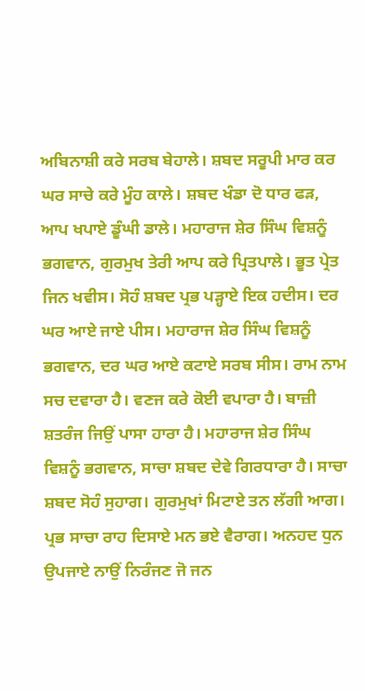ਅਬਿਨਾਸ਼ੀ ਕਰੇ ਸਰਬ ਬੇਹਾਲੇ। ਸ਼ਬਦ ਸਰੂਪੀ ਮਾਰ ਕਰ ਘਰ ਸਾਚੇ ਕਰੇ ਮੂੰਹ ਕਾਲੇ। ਸ਼ਬਦ ਖੰਡਾ ਦੋ ਧਾਰ ਫੜ, ਆਪ ਖਪਾਏ ਡੂੰਘੀ ਡਾਲੇ। ਮਹਾਰਾਜ ਸ਼ੇਰ ਸਿੰਘ ਵਿਸ਼ਨੂੰ ਭਗਵਾਨ, ਗੁਰਮੁਖ ਤੇਰੀ ਆਪ ਕਰੇ ਪ੍ਰਿਤਪਾਲੇ। ਭੂਤ ਪ੍ਰੇਤ ਜਿਨ ਖਵੀਸ। ਸੋਹੰ ਸ਼ਬਦ ਪ੍ਰਭ ਪੜ੍ਹਾਏ ਇਕ ਹਦੀਸ। ਦਰ ਘਰ ਆਏ ਜਾਏ ਪੀਸ। ਮਹਾਰਾਜ ਸ਼ੇਰ ਸਿੰਘ ਵਿਸ਼ਨੂੰ ਭਗਵਾਨ, ਦਰ ਘਰ ਆਏ ਕਟਾਏ ਸਰਬ ਸੀਸ। ਰਾਮ ਨਾਮ ਸਚ ਦਵਾਰਾ ਹੈ। ਵਣਜ ਕਰੇ ਕੋਈ ਵਪਾਰਾ ਹੈ। ਬਾਜ਼ੀ ਸ਼ਤਰੰਜ ਜਿਉਂ ਪਾਸਾ ਹਾਰਾ ਹੈ। ਮਹਾਰਾਜ ਸ਼ੇਰ ਸਿੰਘ ਵਿਸ਼ਨੂੰ ਭਗਵਾਨ, ਸਾਚਾ ਸ਼ਬਦ ਦੇਵੇ ਗਿਰਧਾਰਾ ਹੈ। ਸਾਚਾ ਸ਼ਬਦ ਸੋਹੰ ਸੁਹਾਗ। ਗੁਰਮੁਖਾਂ ਮਿਟਾਏ ਤਨ ਲੱਗੀ ਆਗ। ਪ੍ਰਭ ਸਾਚਾ ਰਾਹ ਦਿਸਾਏ ਮਨ ਭਏ ਵੈਰਾਗ। ਅਨਹਦ ਧੁਨ ਉਪਜਾਏ ਨਾਉਂ ਨਿਰੰਜਣ ਜੋ ਜਨ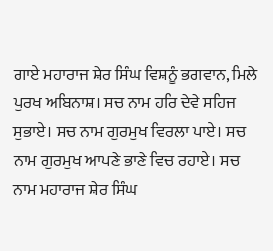ਗਾਏ ਮਹਾਰਾਜ ਸ਼ੇਰ ਸਿੰਘ ਵਿਸ਼ਨੂੰ ਭਗਵਾਨ, ਮਿਲੇ ਪੁਰਖ ਅਬਿਨਾਸ਼। ਸਚ ਨਾਮ ਹਰਿ ਦੇਵੇ ਸਹਿਜ ਸੁਭਾਏ। ਸਚ ਨਾਮ ਗੁਰਮੁਖ ਵਿਰਲਾ ਪਾਏ। ਸਚ ਨਾਮ ਗੁਰਮੁਖ ਆਪਣੇ ਭਾਣੇ ਵਿਚ ਰਹਾਏ। ਸਚ ਨਾਮ ਮਹਾਰਾਜ ਸ਼ੇਰ ਸਿੰਘ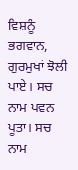ਵਿਸ਼ਨੂੰ ਭਗਵਾਨ, ਗੁਰਮੁਖਾਂ ਝੋਲੀ ਪਾਏ। ਸਚ ਨਾਮ ਪਵਨ ਪੂਤਾ। ਸਚ ਨਾਮ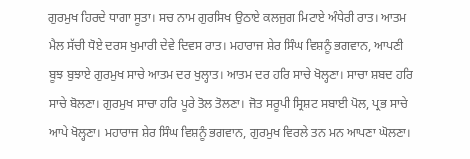ਗੁਰਮੁਖ ਹਿਰਦੇ ਧਾਗਾ ਸੂਤਾ। ਸਚ ਨਾਮ ਗੁਰਸਿਖ ਉਠਾਏ ਕਲਜੁਗ ਮਿਟਾਏ ਅੰਧੇਰੀ ਰਾਤ। ਆਤਮ ਮੈਲ ਸੱਚੀ ਧੋਏ ਦਰਸ ਖੁਮਾਰੀ ਦੇਵੇ ਦਿਵਸ ਰਾਤ। ਮਹਾਰਾਜ ਸ਼ੇਰ ਸਿੰਘ ਵਿਸ਼ਨੂੰ ਭਗਵਾਨ, ਆਪਣੀ ਬੂਝ ਬੁਝਾਏ ਗੁਰਮੁਖ ਸਾਚੇ ਆਤਮ ਦਰ ਖੁਲ੍ਹਾਤ। ਆਤਮ ਦਰ ਹਰਿ ਸਾਚੇ ਖੋਲ੍ਹਣਾ। ਸਾਚਾ ਸ਼ਬਦ ਹਰਿ ਸਾਚੇ ਬੋਲਣਾ। ਗੁਰਮੁਖ ਸਾਚਾ ਹਰਿ ਪੂਰੇ ਤੋਲ ਤੋਲਣਾ। ਜੋਤ ਸਰੂਪੀ ਸ੍ਰਿਸ਼ਟ ਸਬਾਈ ਪੋਲ, ਪ੍ਰਭ ਸਾਚੇ ਆਪੇ ਖੋਲ੍ਹਣਾ। ਮਹਾਰਾਜ ਸ਼ੇਰ ਸਿੰਘ ਵਿਸ਼ਨੂੰ ਭਗਵਾਨ, ਗੁਰਮੁਖ ਵਿਰਲੇ ਤਨ ਮਨ ਆਪਣਾ ਘੋਲਣਾ।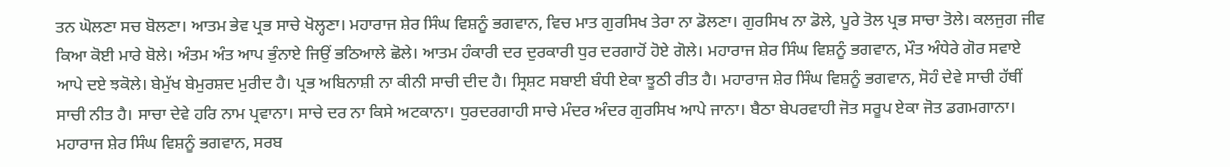ਤਨ ਘੋਲਣਾ ਸਚ ਬੋਲਣਾ। ਆਤਮ ਭੇਵ ਪ੍ਰਭ ਸਾਚੇ ਖੋਲ੍ਹਣਾ। ਮਹਾਰਾਜ ਸ਼ੇਰ ਸਿੰਘ ਵਿਸ਼ਨੂੰ ਭਗਵਾਨ, ਵਿਚ ਮਾਤ ਗੁਰਸਿਖ ਤੇਰਾ ਨਾ ਡੋਲਣਾ। ਗੁਰਸਿਖ ਨਾ ਡੋਲੇ, ਪੂਰੇ ਤੋਲ ਪ੍ਰਭ ਸਾਚਾ ਤੋਲੇ। ਕਲਜੁਗ ਜੀਵ ਕਿਆ ਕੋਈ ਮਾਰੇ ਬੋਲੇ। ਅੰਤਮ ਅੰਤ ਆਪ ਭੁੰਨਾਏ ਜਿਉਂ ਭਠਿਆਲੇ ਛੋਲੇ। ਆਤਮ ਹੰਕਾਰੀ ਦਰ ਦੁਰਕਾਰੀ ਧੁਰ ਦਰਗਾਹੋਂ ਹੋਏ ਗੋਲੇ। ਮਹਾਰਾਜ ਸ਼ੇਰ ਸਿੰਘ ਵਿਸ਼ਨੂੰ ਭਗਵਾਨ, ਮੌਤ ਅੰਧੇਰੇ ਗੋਰ ਸਵਾਏ ਆਪੇ ਦਏ ਝਕੋਲੇ। ਬੇਮੁੱਖ ਬੇਮੁਰਸ਼ਦ ਮੁਰੀਦ ਹੈ। ਪ੍ਰਭ ਅਬਿਨਾਸ਼ੀ ਨਾ ਕੀਨੀ ਸਾਚੀ ਦੀਦ ਹੈ। ਸ੍ਰਿਸ਼ਟ ਸਬਾਈ ਬੰਧੀ ਏਕਾ ਝੂਠੀ ਰੀਤ ਹੈ। ਮਹਾਰਾਜ ਸ਼ੇਰ ਸਿੰਘ ਵਿਸ਼ਨੂੰ ਭਗਵਾਨ, ਸੋਹੰ ਦੇਵੇ ਸਾਚੀ ਹੱਥੀਂ ਸਾਚੀ ਨੀਤ ਹੈ। ਸਾਚਾ ਦੇਵੇ ਹਰਿ ਨਾਮ ਪ੍ਰਵਾਨਾ। ਸਾਚੇ ਦਰ ਨਾ ਕਿਸੇ ਅਟਕਾਨਾ। ਧੁਰਦਰਗਾਹੀ ਸਾਚੇ ਮੰਦਰ ਅੰਦਰ ਗੁਰਸਿਖ ਆਪੇ ਜਾਨਾ। ਬੈਠਾ ਬੇਪਰਵਾਹੀ ਜੋਤ ਸਰੂਪ ਏਕਾ ਜੋਤ ਡਗਮਗਾਨਾ। ਮਹਾਰਾਜ ਸ਼ੇਰ ਸਿੰਘ ਵਿਸ਼ਨੂੰ ਭਗਵਾਨ, ਸਰਬ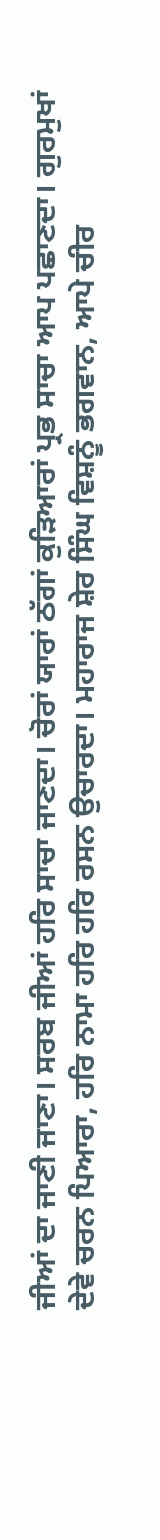ਜੀਆਂ ਦਾ ਜਾਣੀ ਜਾਣਾ। ਸਰਬ ਜੀਆਂ ਹਰਿ ਸਾਚਾ ਜਾਣਦਾ। ਚੋਰਾਂ ਯਾਰਾਂ ਠੱਗਾਂ ਕੁੜਿਆਰਾਂ ਪ੍ਰਭ ਸਾਚਾ ਆਪ ਪਛਾਣਦਾ। ਗੁਰਮੁਖਾਂ ਦੇਵੇ ਚਰਨ ਪਿਆਰਾ, ਹਰਿ ਨਾਮਾ ਹਰਿ ਹਰਿ ਰਸਨ ਉਚਾਰਦਾ। ਮਹਾਰਾਜ ਸ਼ੇਰ ਸਿੰਘ ਵਿਸ਼ਨੂੰ ਭਗਵਾਨ, ਆਪੇ ਚੀਰ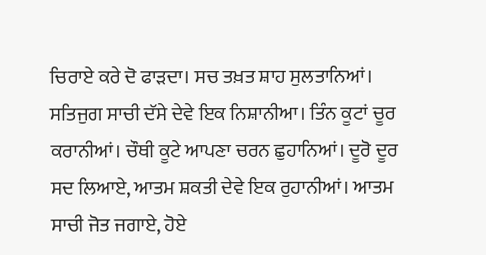ਚਿਰਾਏ ਕਰੇ ਦੋ ਫਾੜਦਾ। ਸਚ ਤਖ਼ਤ ਸ਼ਾਹ ਸੁਲਤਾਨਿਆਂ। ਸਤਿਜੁਗ ਸਾਚੀ ਦੱਸੇ ਦੇਵੇ ਇਕ ਨਿਸ਼ਾਨੀਆ। ਤਿੰਨ ਕੂਟਾਂ ਚੂਰ ਕਰਾਨੀਆਂ। ਚੌਥੀ ਕੂਟੇ ਆਪਣਾ ਚਰਨ ਛੁਹਾਨਿਆਂ। ਦੂਰੋ ਦੂਰ ਸਦ ਲਿਆਏ, ਆਤਮ ਸ਼ਕਤੀ ਦੇਵੇ ਇਕ ਰੁਹਾਨੀਆਂ। ਆਤਮ ਸਾਚੀ ਜੋਤ ਜਗਾਏ, ਹੋਏ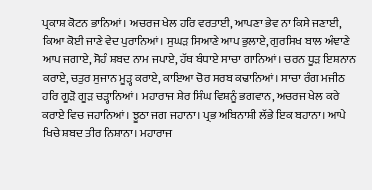ਪ੍ਰਕਾਸ਼ ਕੋਟਨ ਭਾਨਿਆਂ। ਅਚਰਜ ਖੇਲ ਹਰਿ ਵਰਤਾਈ, ਆਪਣਾ ਭੇਵ ਨਾ ਕਿਸੇ ਜਣਾਈ, ਕਿਆ ਕੋਈ ਜਾਣੇ ਵੇਦ ਪੁਰਾਨਿਆਂ। ਸੁਘੜ ਸਿਆਣੇ ਆਪ ਭੁਲਾਏ, ਗੁਰਸਿਖ ਬਾਲ ਅੰਞਾਣੇ ਆਪ ਜਗਾਏ, ਸੋਹੰ ਸ਼ਬਦ ਨਾਮ ਜਪਾਏ, ਹੱਥ ਬੰਧਾਏ ਸਾਚਾ ਗਾਨਿਆਂ। ਚਰਨ ਧੂੜ ਇਸ਼ਨਾਨ ਕਰਾਏ, ਚਤੁਰ ਸੁਜਾਨ ਮੂੜ੍ਹ ਕਰਾਏ, ਕਾਇਆ ਚੋਰ ਸਰਬ ਕਢਾਨਿਆਂ। ਸਾਚਾ ਰੰਗ ਮਜੀਠ ਹਰਿ ਗੂੜੋ ਗੂੜ ਚੜ੍ਹਾਨਿਆਂ। ਮਹਾਰਾਜ ਸ਼ੇਰ ਸਿੰਘ ਵਿਸ਼ਨੂੰ ਭਗਵਾਨ, ਅਚਰਜ ਖੇਲ ਕਰੇ ਕਰਾਏ ਵਿਚ ਜਹਾਨਿਆਂ। ਝੂਠਾ ਜਗ ਜਹਾਨਾ। ਪ੍ਰਭ ਅਬਿਨਾਸ਼ੀ ਲੱਭੇ ਇਕ ਬਹਾਨਾ। ਆਪੇ ਖਿਚੇ ਸ਼ਬਦ ਤੀਰ ਨਿਸ਼ਾਨਾ। ਮਹਾਰਾਜ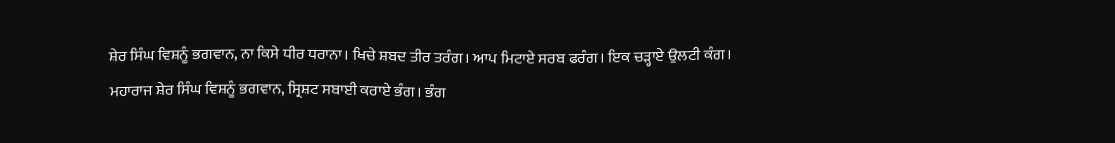ਸ਼ੇਰ ਸਿੰਘ ਵਿਸ਼ਨੂੰ ਭਗਵਾਨ, ਨਾ ਕਿਸੇ ਧੀਰ ਧਰਾਨਾ। ਖਿਚੇ ਸ਼ਬਦ ਤੀਰ ਤਰੰਗ। ਆਪ ਮਿਟਾਏ ਸਰਬ ਫਰੰਗ। ਇਕ ਚੜ੍ਹਾਏ ਉਲਟੀ ਕੰਗ। ਮਹਾਰਾਜ ਸ਼ੇਰ ਸਿੰਘ ਵਿਸ਼ਨੂੰ ਭਗਵਾਨ, ਸ੍ਰਿਸ਼ਟ ਸਬਾਈ ਕਰਾਏ ਭੰਗ। ਭੰਗ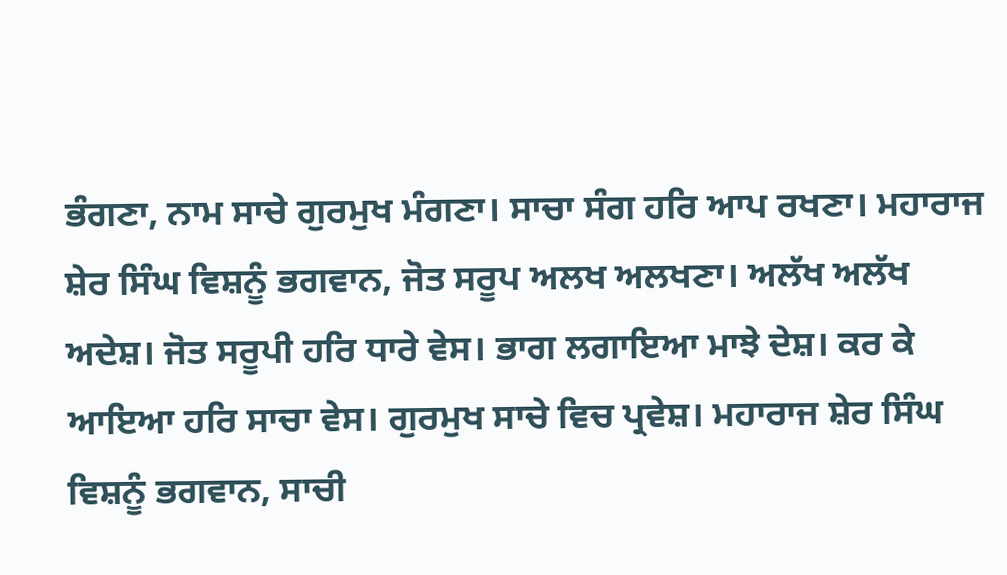ਭੰਗਣਾ, ਨਾਮ ਸਾਚੇ ਗੁਰਮੁਖ ਮੰਗਣਾ। ਸਾਚਾ ਸੰਗ ਹਰਿ ਆਪ ਰਖਣਾ। ਮਹਾਰਾਜ ਸ਼ੇਰ ਸਿੰਘ ਵਿਸ਼ਨੂੰ ਭਗਵਾਨ, ਜੋਤ ਸਰੂਪ ਅਲਖ ਅਲਖਣਾ। ਅਲੱਖ ਅਲੱਖ ਅਦੇਸ਼। ਜੋਤ ਸਰੂਪੀ ਹਰਿ ਧਾਰੇ ਵੇਸ। ਭਾਗ ਲਗਾਇਆ ਮਾਝੇ ਦੇਸ਼। ਕਰ ਕੇ ਆਇਆ ਹਰਿ ਸਾਚਾ ਵੇਸ। ਗੁਰਮੁਖ ਸਾਚੇ ਵਿਚ ਪ੍ਰਵੇਸ਼। ਮਹਾਰਾਜ ਸ਼ੇਰ ਸਿੰਘ ਵਿਸ਼ਨੂੰ ਭਗਵਾਨ, ਸਾਚੀ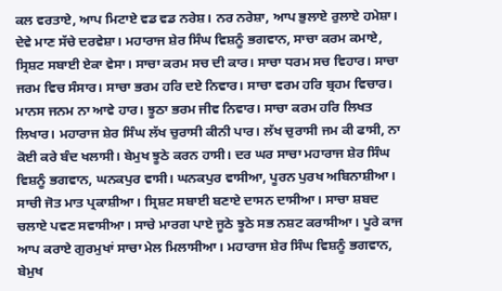ਕਲ ਵਰਤਾਏ, ਆਪ ਮਿਟਾਏ ਵਡ ਵਡ ਨਰੇਸ਼। ਨਰ ਨਰੇਸ਼ਾ, ਆਪ ਭੁਲਾਏ ਰੁਲਾਏ ਹਮੇਸ਼ਾ। ਦੇਵੇ ਮਾਣ ਸੱਚੇ ਦਰਵੇਸ਼ਾ। ਮਹਾਰਾਜ ਸ਼ੇਰ ਸਿੰਘ ਵਿਸ਼ਨੂੰ ਭਗਵਾਨ, ਸਾਚਾ ਕਰਮ ਕਮਾਏ, ਸ੍ਰਿਸ਼ਟ ਸਬਾਈ ਏਕਾ ਵੇਸਾ। ਸਾਚਾ ਕਰਮ ਸਚ ਦੀ ਕਾਰ। ਸਾਚਾ ਧਰਮ ਸਚ ਵਿਹਾਰ। ਸਾਚਾ ਜਰਮ ਵਿਚ ਸੰਸਾਰ। ਸਾਚਾ ਭਰਮ ਹਰਿ ਦਏ ਨਿਵਾਰ। ਸਾਚਾ ਵਰਮ ਹਰਿ ਬ੍ਰਹਮ ਵਿਚਾਰ। ਮਾਨਸ ਜਨਮ ਨਾ ਆਵੇ ਹਾਰ। ਝੂਠਾ ਭਰਮ ਜੀਵ ਨਿਵਾਰ। ਸਾਚਾ ਕਰਮ ਹਰਿ ਲਿਖਤ ਲਿਖਾਰ। ਮਹਾਰਾਜ ਸ਼ੇਰ ਸਿੰਘ ਲੱਖ ਚੁਰਾਸੀ ਕੀਨੀ ਪਾਰ। ਲੱਖ ਚੁਰਾਸੀ ਜਮ ਕੀ ਫਾਸੀ, ਨਾ ਕੋਈ ਕਰੇ ਬੰਦ ਖਲਾਸੀ। ਬੇਮੁਖ ਝੂਠੇ ਕਰਨ ਹਾਸੀ। ਦਰ ਘਰ ਸਾਚਾ ਮਹਾਰਾਜ ਸ਼ੇਰ ਸਿੰਘ ਵਿਸ਼ਨੂੰ ਭਗਵਾਨ, ਘਨਕਪੁਰ ਵਾਸੀ। ਘਨਕਪੁਰ ਵਾਸੀਆ, ਪੂਰਨ ਪੁਰਖ ਅਬਿਨਾਸ਼ੀਆ। ਸਾਚੀ ਜੋਤ ਮਾਤ ਪ੍ਰਕਾਸ਼ੀਆ। ਸ੍ਰਿਸ਼ਟ ਸਬਾਈ ਬਣਾਏ ਦਾਸਨ ਦਾਸੀਆ। ਸਾਚਾ ਸ਼ਬਦ ਚਲਾਏ ਪਵਣ ਸਵਾਸੀਆ। ਸਾਚੇ ਮਾਰਗ ਪਾਏ ਜੂਠੇ ਝੂਠੇ ਸਭ ਨਸ਼ਟ ਕਰਾਸੀਆ। ਪੂਰੇ ਕਾਜ ਆਪ ਕਰਾਏ ਗੁਰਮੁਖਾਂ ਸਾਚਾ ਮੇਲ ਮਿਲਾਸੀਆ। ਮਹਾਰਾਜ ਸ਼ੇਰ ਸਿੰਘ ਵਿਸ਼ਨੂੰ ਭਗਵਾਨ, ਬੇਮੁਖ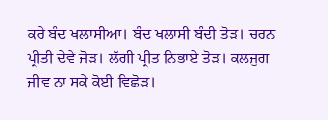ਕਰੇ ਬੰਦ ਖਲਾਸੀਆ। ਬੰਦ ਖਲਾਸੀ ਬੰਦੀ ਤੋੜ। ਚਰਨ ਪ੍ਰੀਤੀ ਦੇਵੇ ਜੋੜ। ਲੱਗੀ ਪ੍ਰੀਤ ਨਿਭਾਏ ਤੋੜ। ਕਲਜੁਗ ਜੀਵ ਨਾ ਸਕੇ ਕੋਈ ਵਿਛੋੜ।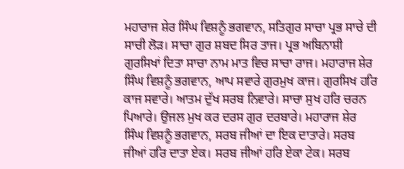ਮਹਾਰਾਜ ਸ਼ੇਰ ਸਿੰਘ ਵਿਸ਼ਨੂੰ ਭਗਵਾਨ, ਸਤਿਗੁਰ ਸਾਚਾ ਪ੍ਰਭ ਸਾਚੇ ਦੀ ਸਾਚੀ ਲੋੜ। ਸਾਚਾ ਗੁਰ ਸ਼ਬਦ ਸਿਰ ਤਾਜ। ਪ੍ਰਭ ਅਬਿਨਾਸ਼ੀ ਗੁਰਸਿਖਾਂ ਦਿਤਾ ਸਾਚਾ ਨਾਮ ਮਾਤ ਵਿਚ ਸਾਚਾ ਰਾਜ। ਮਹਾਰਾਜ ਸ਼ੇਰ ਸਿੰਘ ਵਿਸ਼ਨੂੰ ਭਗਵਾਨ, ਆਪ ਸਵਾਰੇ ਗੁਰਮੁਖ ਕਾਜ। ਗੁਰਸਿਖ ਹਰਿ ਕਾਜ ਸਵਾਰੇ। ਆਤਮ ਦੁੱਖ ਸਰਬ ਨਿਵਾਰੇ। ਸਾਚਾ ਸੁਖ ਹਰਿ ਚਰਨ ਪਿਆਰੇ। ਉਜਲ ਮੁਖ ਕਰ ਦਰਸ ਗੁਰ ਦਰਬਾਰੇ। ਮਹਾਰਾਜ ਸ਼ੇਰ ਸਿੰਘ ਵਿਸ਼ਨੂੰ ਭਗਵਾਨ, ਸਰਬ ਜੀਆਂ ਦਾ ਇਕ ਦਾਤਾਰੇ। ਸਰਬ ਜੀਆਂ ਹਰਿ ਦਾਤਾ ਏਕ। ਸਰਬ ਜੀਆਂ ਹਰਿ ਏਕਾ ਟੇਕ। ਸਰਬ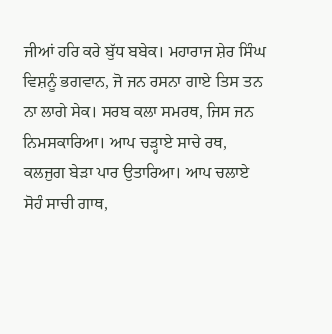ਜੀਆਂ ਹਰਿ ਕਰੇ ਬੁੱਧ ਬਬੇਕ। ਮਹਾਰਾਜ ਸ਼ੇਰ ਸਿੰਘ ਵਿਸ਼ਨੂੰ ਭਗਵਾਨ, ਜੋ ਜਨ ਰਸਨਾ ਗਾਏ ਤਿਸ ਤਨ ਨਾ ਲਾਗੇ ਸੇਕ। ਸਰਬ ਕਲਾ ਸਮਰਥ, ਜਿਸ ਜਨ ਨਿਮਸਕਾਰਿਆ। ਆਪ ਚੜ੍ਹਾਏ ਸਾਚੇ ਰਥ, ਕਲਜੁਗ ਬੇੜਾ ਪਾਰ ਉਤਾਰਿਆ। ਆਪ ਚਲਾਏ ਸੋਹੰ ਸਾਚੀ ਗਾਥ,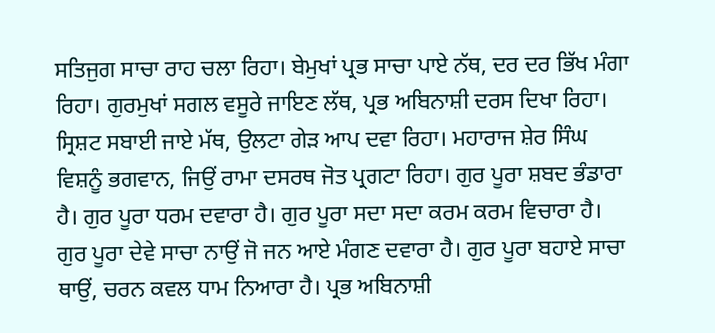ਸਤਿਜੁਗ ਸਾਚਾ ਰਾਹ ਚਲਾ ਰਿਹਾ। ਬੇਮੁਖਾਂ ਪ੍ਰਭ ਸਾਚਾ ਪਾਏ ਨੱਥ, ਦਰ ਦਰ ਭਿੱਖ ਮੰਗਾ ਰਿਹਾ। ਗੁਰਮੁਖਾਂ ਸਗਲ ਵਸੂਰੇ ਜਾਇਣ ਲੱਥ, ਪ੍ਰਭ ਅਬਿਨਾਸ਼ੀ ਦਰਸ ਦਿਖਾ ਰਿਹਾ। ਸ੍ਰਿਸ਼ਟ ਸਬਾਈ ਜਾਏ ਮੱਥ, ਉਲਟਾ ਗੇੜ ਆਪ ਦਵਾ ਰਿਹਾ। ਮਹਾਰਾਜ ਸ਼ੇਰ ਸਿੰਘ ਵਿਸ਼ਨੂੰ ਭਗਵਾਨ, ਜਿਉਂ ਰਾਮਾ ਦਸਰਥ ਜੋਤ ਪ੍ਰਗਟਾ ਰਿਹਾ। ਗੁਰ ਪੂਰਾ ਸ਼ਬਦ ਭੰਡਾਰਾ ਹੈ। ਗੁਰ ਪੂਰਾ ਧਰਮ ਦਵਾਰਾ ਹੈ। ਗੁਰ ਪੂਰਾ ਸਦਾ ਸਦਾ ਕਰਮ ਕਰਮ ਵਿਚਾਰਾ ਹੈ। ਗੁਰ ਪੂਰਾ ਦੇਵੇ ਸਾਚਾ ਨਾਉਂ ਜੋ ਜਨ ਆਏ ਮੰਗਣ ਦਵਾਰਾ ਹੈ। ਗੁਰ ਪੂਰਾ ਬਹਾਏ ਸਾਚਾ ਥਾਉਂ, ਚਰਨ ਕਵਲ ਧਾਮ ਨਿਆਰਾ ਹੈ। ਪ੍ਰਭ ਅਬਿਨਾਸ਼ੀ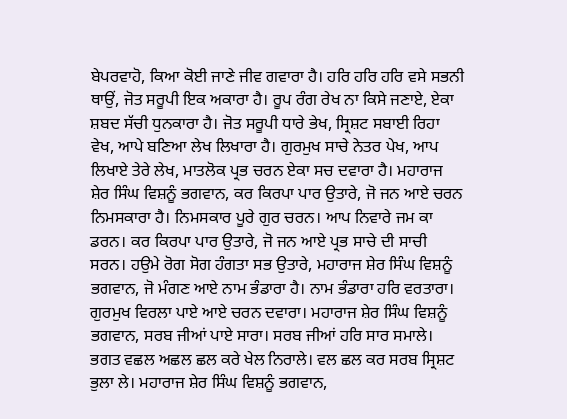ਬੇਪਰਵਾਹੋ, ਕਿਆ ਕੋਈ ਜਾਣੇ ਜੀਵ ਗਵਾਰਾ ਹੈ। ਹਰਿ ਹਰਿ ਹਰਿ ਵਸੇ ਸਭਨੀ ਥਾਉਂ, ਜੋਤ ਸਰੂਪੀ ਇਕ ਅਕਾਰਾ ਹੈ। ਰੂਪ ਰੰਗ ਰੇਖ ਨਾ ਕਿਸੇ ਜਣਾਏ, ਏਕਾ ਸ਼ਬਦ ਸੱਚੀ ਧੁਨਕਾਰਾ ਹੈ। ਜੋਤ ਸਰੂਪੀ ਧਾਰੇ ਭੇਖ, ਸ੍ਰਿਸ਼ਟ ਸਬਾਈ ਰਿਹਾ ਵੇਖ, ਆਪੇ ਬਣਿਆ ਲੇਖ ਲਿਖਾਰਾ ਹੈ। ਗੁਰਮੁਖ ਸਾਚੇ ਨੇਤਰ ਪੇਖ, ਆਪ ਲਿਖਾਏ ਤੇਰੇ ਲੇਖ, ਮਾਤਲੋਕ ਪ੍ਰਭ ਚਰਨ ਏਕਾ ਸਚ ਦਵਾਰਾ ਹੈ। ਮਹਾਰਾਜ ਸ਼ੇਰ ਸਿੰਘ ਵਿਸ਼ਨੂੰ ਭਗਵਾਨ, ਕਰ ਕਿਰਪਾ ਪਾਰ ਉਤਾਰੇ, ਜੋ ਜਨ ਆਏ ਚਰਨ ਨਿਮਸਕਾਰਾ ਹੈ। ਨਿਮਸਕਾਰ ਪੂਰੇ ਗੁਰ ਚਰਨ। ਆਪ ਨਿਵਾਰੇ ਜਮ ਕਾ ਡਰਨ। ਕਰ ਕਿਰਪਾ ਪਾਰ ਉਤਾਰੇ, ਜੋ ਜਨ ਆਏ ਪ੍ਰਭ ਸਾਚੇ ਦੀ ਸਾਚੀ ਸਰਨ। ਹਉਮੇ ਰੋਗ ਸੋਗ ਹੰਗਤਾ ਸਭ ਉਤਾਰੇ, ਮਹਾਰਾਜ ਸ਼ੇਰ ਸਿੰਘ ਵਿਸ਼ਨੂੰ ਭਗਵਾਨ, ਜੋ ਮੰਗਣ ਆਏ ਨਾਮ ਭੰਡਾਰਾ ਹੈ। ਨਾਮ ਭੰਡਾਰਾ ਹਰਿ ਵਰਤਾਰਾ। ਗੁਰਮੁਖ ਵਿਰਲਾ ਪਾਏ ਆਏ ਚਰਨ ਦਵਾਰਾ। ਮਹਾਰਾਜ ਸ਼ੇਰ ਸਿੰਘ ਵਿਸ਼ਨੂੰ ਭਗਵਾਨ, ਸਰਬ ਜੀਆਂ ਪਾਏ ਸਾਰਾ। ਸਰਬ ਜੀਆਂ ਹਰਿ ਸਾਰ ਸਮਾਲੇ। ਭਗਤ ਵਛਲ ਅਛਲ ਛਲ ਕਰੇ ਖੇਲ ਨਿਰਾਲੇ। ਵਲ ਛਲ ਕਰ ਸਰਬ ਸ੍ਰਿਸ਼ਟ ਭੁਲਾ ਲੇ। ਮਹਾਰਾਜ ਸ਼ੇਰ ਸਿੰਘ ਵਿਸ਼ਨੂੰ ਭਗਵਾਨ,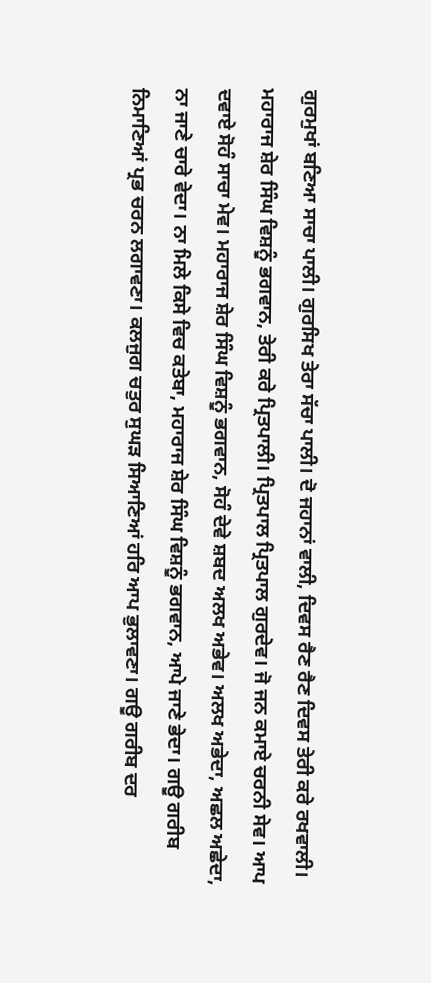ਗੁਰਮੁਖਾਂ ਬਣਿਆ ਸਾਚਾ ਪਾਲੀ। ਗੁਰਸਿਖ ਤੇਰਾ ਸੱਚਾ ਪਾਲੀ। ਦੋ ਜਹਾਨਾਂ ਵਾਲੀ, ਦਿਵਸ ਰੈਣ ਰੈਣ ਦਿਵਸ ਤੇਰੀ ਕਰੇ ਰਖਵਾਲੀ। ਮਹਾਰਾਜ ਸ਼ੇਰ ਸਿੰਘ ਵਿਸ਼ਨੂੰ ਭਗਵਾਨ, ਤੇਰੀ ਕਰੇ ਪ੍ਰਿਤਪਾਲੀ। ਪ੍ਰਿਤਪਾਲ ਪ੍ਰਿਤਪਾਲ ਗੁਰਦੇਵ। ਜੋ ਜਨ ਕਮਾਏ ਚਰਨੀ ਸੇਵ। ਆਪ ਦਵਾਏ ਸੋਹੰ ਸਾਚਾ ਮੇਵ। ਮਹਾਰਾਜ ਸ਼ੇਰ ਸਿੰਘ ਵਿਸ਼ਨੂੰ ਭਗਵਾਨ, ਸੋਹੰ ਦੇਵੇ ਸ਼ਬਦ ਅਲਖ ਅਭੇਵ। ਅਲਖ ਅਭੇਦਾ, ਅਛਲ ਅਛੇਦਾ, ਨਾ ਜਾਣੇ ਚਾਰੇ ਵੇਦਾ। ਨਾ ਮਿਲੇ ਕਿਸੇ ਵਿਚ ਕਤੇਬਾ, ਮਹਾਰਾਜ ਸ਼ੇਰ ਸਿੰਘ ਵਿਸ਼ਨੂੰ ਭਗਵਾਨ, ਆਪੇ ਜਾਣੇ ਭੇਦਾ। ਗਊ ਗਰੀਬ ਨਿਮਾਣਿਆਂ ਪ੍ਰਭ ਚਰਨ ਲਗਾਵਣਾ। ਕਲਜੁਗ ਚਤੁਰ ਸੁਘੜ ਸਿਆਣਿਆਂ ਹਰਿ ਆਪ ਭੁਲਾਵਣਾ। ਗਊ ਗਰੀਬ ਦਰ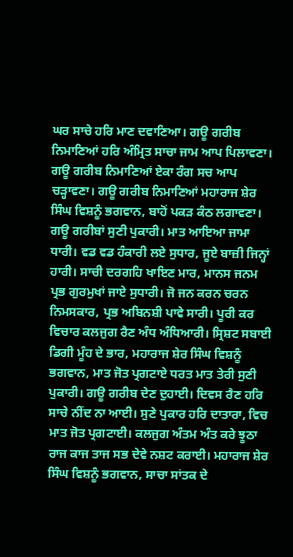ਘਰ ਸਾਚੇ ਹਰਿ ਮਾਣ ਦਵਾਣਿਆ। ਗਊ ਗਰੀਬ ਨਿਮਾਣਿਆਂ ਹਰਿ ਅੰਮ੍ਰਿਤ ਸਾਚਾ ਜਾਮ ਆਪ ਪਿਲਾਵਣਾ। ਗਊ ਗਰੀਬ ਨਿਮਾਣਿਆਂ ਏਕਾ ਰੰਗ ਸਚ ਆਪ ਚੜ੍ਹਾਵਣਾ। ਗਊ ਗਰੀਬ ਨਿਮਾਣਿਆਂ ਮਹਾਰਾਜ ਸ਼ੇਰ ਸਿੰਘ ਵਿਸ਼ਨੂੰ ਭਗਵਾਨ, ਬਾਹੋਂ ਪਕੜ ਕੰਠ ਲਗਾਵਣਾ। ਗਊ ਗਰੀਬਾਂ ਸੁਣੀ ਪੁਕਾਰੀ। ਮਾਤ ਆਇਆ ਜਾਮਾ ਧਾਰੀ। ਵਡ ਵਡ ਹੰਕਾਰੀ ਲਏ ਸੁਧਾਰ, ਜੂਏ ਬਾਜ਼ੀ ਜਿਨ੍ਹਾਂ ਹਾਰੀ। ਸਾਚੀ ਦਰਗਹਿ ਖਾਇਣ ਮਾਰ, ਮਾਨਸ ਜਨਮ ਪ੍ਰਭ ਗੁਰਮੁਖਾਂ ਜਾਏ ਸੁਧਾਰੀ। ਜੋ ਜਨ ਕਰਨ ਚਰਨ ਨਿਮਸਕਾਰ, ਪ੍ਰਭ ਅਬਿਨਸ਼ੀ ਪਾਵੇ ਸਾਰੀ। ਪੂਰੀ ਕਰ ਵਿਚਾਰ ਕਲਜੁਗ ਰੈਣ ਅੰਧ ਅੰਧਿਆਰੀ। ਸ੍ਰਿਸ਼ਟ ਸਬਾਈ ਡਿਗੀ ਮੂੰਹ ਦੇ ਭਾਰ, ਮਹਾਰਾਜ ਸ਼ੇਰ ਸਿੰਘ ਵਿਸ਼ਨੂੰ ਭਗਵਾਨ, ਮਾਤ ਜੋਤ ਪ੍ਰਗਟਾਏ ਧਰਤ ਮਾਤ ਤੇਰੀ ਸੁਣੀ ਪੁਕਾਰੀ। ਗਊ ਗਰੀਬ ਦੇਣ ਦੁਹਾਈ। ਦਿਵਸ ਰੈਣ ਹਰਿ ਸਾਚੇ ਨੀਂਦ ਨਾ ਆਈ। ਸੁਣੇ ਪੁਕਾਰ ਹਰਿ ਦਾਤਾਰਾ, ਵਿਚ ਮਾਤ ਜੋਤ ਪ੍ਰਗਟਾਈ। ਕਲਜੁਗ ਅੰਤਮ ਅੰਤ ਕਰੇ ਝੂਠਾ ਰਾਜ ਕਾਜ ਤਾਜ ਸਭ ਦੇਵੇ ਨਸ਼ਟ ਕਰਾਈ। ਮਹਾਰਾਜ ਸ਼ੇਰ ਸਿੰਘ ਵਿਸ਼ਨੂੰ ਭਗਵਾਨ, ਸਾਚਾ ਸਾਂਤਕ ਦੇ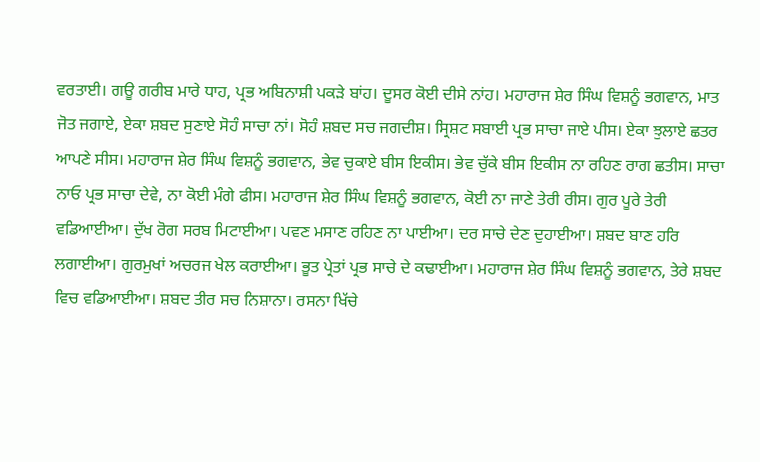ਵਰਤਾਈ। ਗਊ ਗਰੀਬ ਮਾਰੇ ਧਾਹ, ਪ੍ਰਭ ਅਬਿਨਾਸ਼ੀ ਪਕੜੇ ਬਾਂਹ। ਦੂਸਰ ਕੋਈ ਦੀਸੇ ਨਾਂਹ। ਮਹਾਰਾਜ ਸ਼ੇਰ ਸਿੰਘ ਵਿਸ਼ਨੂੰ ਭਗਵਾਨ, ਮਾਤ ਜੋਤ ਜਗਾਏ, ਏਕਾ ਸ਼ਬਦ ਸੁਣਾਏ ਸੋਹੰ ਸਾਚਾ ਨਾਂ। ਸੋਹੰ ਸ਼ਬਦ ਸਚ ਜਗਦੀਸ਼। ਸ੍ਰਿਸ਼ਟ ਸਬਾਈ ਪ੍ਰਭ ਸਾਚਾ ਜਾਏ ਪੀਸ। ਏਕਾ ਝੁਲਾਏ ਛਤਰ ਆਪਣੇ ਸੀਸ। ਮਹਾਰਾਜ ਸ਼ੇਰ ਸਿੰਘ ਵਿਸ਼ਨੂੰ ਭਗਵਾਨ, ਭੇਵ ਚੁਕਾਏ ਬੀਸ ਇਕੀਸ। ਭੇਵ ਚੁੱਕੇ ਬੀਸ ਇਕੀਸ ਨਾ ਰਹਿਣ ਰਾਗ ਛਤੀਸ। ਸਾਚਾ ਨਾਓ ਪ੍ਰਭ ਸਾਚਾ ਦੇਵੇ, ਨਾ ਕੋਈ ਮੰਗੇ ਫੀਸ। ਮਹਾਰਾਜ ਸ਼ੇਰ ਸਿੰਘ ਵਿਸ਼ਨੂੰ ਭਗਵਾਨ, ਕੋਈ ਨਾ ਜਾਣੇ ਤੇਰੀ ਰੀਸ। ਗੁਰ ਪੂਰੇ ਤੇਰੀ ਵਡਿਆਈਆ। ਦੁੱਖ ਰੋਗ ਸਰਬ ਮਿਟਾਈਆ। ਪਵਣ ਮਸਾਣ ਰਹਿਣ ਨਾ ਪਾਈਆ। ਦਰ ਸਾਚੇ ਦੇਣ ਦੁਹਾਈਆ। ਸ਼ਬਦ ਬਾਣ ਹਰਿ ਲਗਾਈਆ। ਗੁਰਮੁਖਾਂ ਅਚਰਜ ਖੇਲ ਕਰਾਈਆ। ਭੂਤ ਪ੍ਰੇਤਾਂ ਪ੍ਰਭ ਸਾਚੇ ਦੇ ਕਢਾਈਆ। ਮਹਾਰਾਜ ਸ਼ੇਰ ਸਿੰਘ ਵਿਸ਼ਨੂੰ ਭਗਵਾਨ, ਤੇਰੇ ਸ਼ਬਦ ਵਿਚ ਵਡਿਆਈਆ। ਸ਼ਬਦ ਤੀਰ ਸਚ ਨਿਸ਼ਾਨਾ। ਰਸਨਾ ਖਿੱਚੇ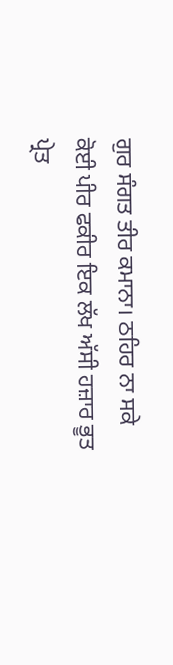ਗੁਰ ਸੰਗਤ ਤੀਰ ਕਮਾਨਾ। ਠਹਿਰ ਨਾ ਸਕੇ ਕੋਈ ਪੀਰ ਫਕੀਰ ਇਕ ਲੱਖ ਅੱਸੀ ਹਜ਼ਾਰ ਭੂਤ ਪ੍ਰੇਤ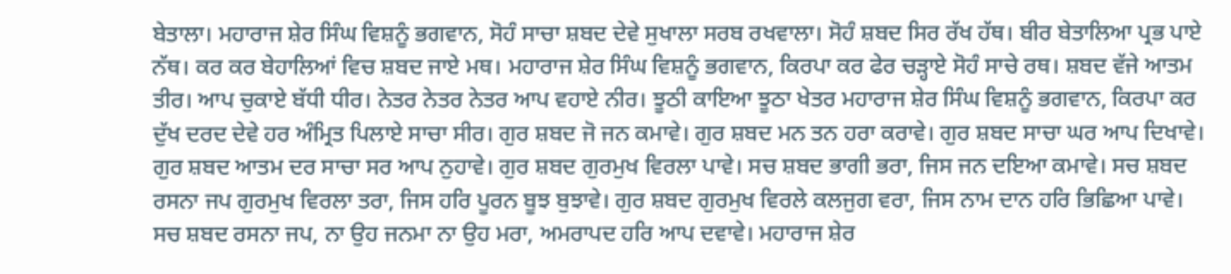ਬੇਤਾਲਾ। ਮਹਾਰਾਜ ਸ਼ੇਰ ਸਿੰਘ ਵਿਸ਼ਨੂੰ ਭਗਵਾਨ, ਸੋਹੰ ਸਾਚਾ ਸ਼ਬਦ ਦੇਵੇ ਸੁਖਾਲਾ ਸਰਬ ਰਖਵਾਲਾ। ਸੋਹੰ ਸ਼ਬਦ ਸਿਰ ਰੱਖ ਹੱਥ। ਬੀਰ ਬੇਤਾਲਿਆ ਪ੍ਰਭ ਪਾਏ ਨੱਥ। ਕਰ ਕਰ ਬੇਹਾਲਿਆਂ ਵਿਚ ਸ਼ਬਦ ਜਾਏ ਮਥ। ਮਹਾਰਾਜ ਸ਼ੇਰ ਸਿੰਘ ਵਿਸ਼ਨੂੰ ਭਗਵਾਨ, ਕਿਰਪਾ ਕਰ ਫੇਰ ਚੜ੍ਹਾਏ ਸੋਹੰ ਸਾਚੇ ਰਥ। ਸ਼ਬਦ ਵੱਜੇ ਆਤਮ ਤੀਰ। ਆਪ ਚੁਕਾਏ ਬੱਧੀ ਧੀਰ। ਨੇਤਰ ਨੇਤਰ ਨੇਤਰ ਆਪ ਵਹਾਏ ਨੀਰ। ਝੂਠੀ ਕਾਇਆ ਝੂਠਾ ਖੇਤਰ ਮਹਾਰਾਜ ਸ਼ੇਰ ਸਿੰਘ ਵਿਸ਼ਨੂੰ ਭਗਵਾਨ, ਕਿਰਪਾ ਕਰ ਦੁੱਖ ਦਰਦ ਦੇਵੇ ਹਰ ਅੰਮ੍ਰਿਤ ਪਿਲਾਏ ਸਾਚਾ ਸੀਰ। ਗੁਰ ਸ਼ਬਦ ਜੋ ਜਨ ਕਮਾਵੇ। ਗੁਰ ਸ਼ਬਦ ਮਨ ਤਨ ਹਰਾ ਕਰਾਵੇ। ਗੁਰ ਸ਼ਬਦ ਸਾਚਾ ਘਰ ਆਪ ਦਿਖਾਵੇ। ਗੁਰ ਸ਼ਬਦ ਆਤਮ ਦਰ ਸਾਚਾ ਸਰ ਆਪ ਨੁਹਾਵੇ। ਗੁਰ ਸ਼ਬਦ ਗੁਰਮੁਖ ਵਿਰਲਾ ਪਾਵੇ। ਸਚ ਸ਼ਬਦ ਭਾਗੀ ਭਰਾ, ਜਿਸ ਜਨ ਦਇਆ ਕਮਾਵੇ। ਸਚ ਸ਼ਬਦ ਰਸਨਾ ਜਪ ਗੁਰਮੁਖ ਵਿਰਲਾ ਤਰਾ, ਜਿਸ ਹਰਿ ਪੂਰਨ ਬੂਝ ਬੁਝਾਵੇ। ਗੁਰ ਸ਼ਬਦ ਗੁਰਮੁਖ ਵਿਰਲੇ ਕਲਜੁਗ ਵਰਾ, ਜਿਸ ਨਾਮ ਦਾਨ ਹਰਿ ਭਿਛਿਆ ਪਾਵੇ। ਸਚ ਸ਼ਬਦ ਰਸਨਾ ਜਪ, ਨਾ ਉਹ ਜਨਮਾ ਨਾ ਉਹ ਮਰਾ, ਅਮਰਾਪਦ ਹਰਿ ਆਪ ਦਵਾਵੇ। ਮਹਾਰਾਜ ਸ਼ੇਰ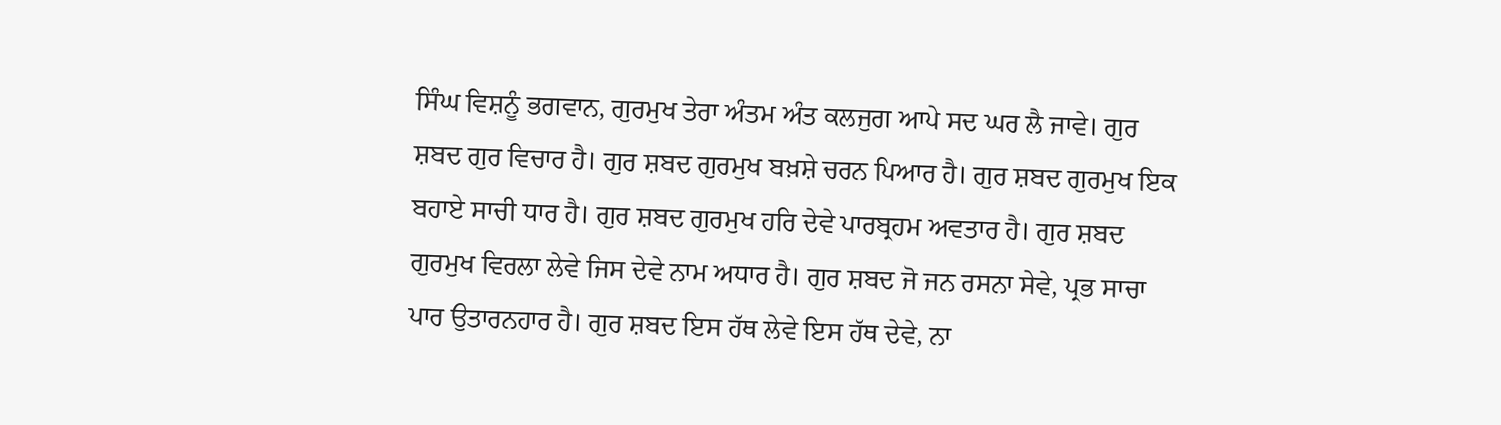ਸਿੰਘ ਵਿਸ਼ਨੂੰ ਭਗਵਾਨ, ਗੁਰਮੁਖ ਤੇਰਾ ਅੰਤਮ ਅੰਤ ਕਲਜੁਗ ਆਪੇ ਸਦ ਘਰ ਲੈ ਜਾਵੇ। ਗੁਰ ਸ਼ਬਦ ਗੁਰ ਵਿਚਾਰ ਹੈ। ਗੁਰ ਸ਼ਬਦ ਗੁਰਮੁਖ ਬਖ਼ਸ਼ੇ ਚਰਨ ਪਿਆਰ ਹੈ। ਗੁਰ ਸ਼ਬਦ ਗੁਰਮੁਖ ਇਕ ਬਹਾਏ ਸਾਚੀ ਧਾਰ ਹੈ। ਗੁਰ ਸ਼ਬਦ ਗੁਰਮੁਖ ਹਰਿ ਦੇਵੇ ਪਾਰਬ੍ਰਹਮ ਅਵਤਾਰ ਹੈ। ਗੁਰ ਸ਼ਬਦ ਗੁਰਮੁਖ ਵਿਰਲਾ ਲੇਵੇ ਜਿਸ ਦੇਵੇ ਨਾਮ ਅਧਾਰ ਹੈ। ਗੁਰ ਸ਼ਬਦ ਜੋ ਜਨ ਰਸਨਾ ਸੇਵੇ, ਪ੍ਰਭ ਸਾਚਾ ਪਾਰ ਉਤਾਰਨਹਾਰ ਹੈ। ਗੁਰ ਸ਼ਬਦ ਇਸ ਹੱਥ ਲੇਵੇ ਇਸ ਹੱਥ ਦੇਵੇ, ਨਾ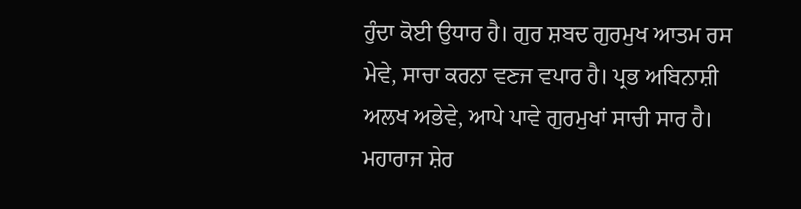ਹੁੰਦਾ ਕੋਈ ਉਧਾਰ ਹੈ। ਗੁਰ ਸ਼ਬਦ ਗੁਰਮੁਖ ਆਤਮ ਰਸ ਮੇਵੇ, ਸਾਚਾ ਕਰਨਾ ਵਣਜ ਵਪਾਰ ਹੈ। ਪ੍ਰਭ ਅਬਿਨਾਸ਼ੀ ਅਲਖ ਅਭੇਵੇ, ਆਪੇ ਪਾਵੇ ਗੁਰਮੁਖਾਂ ਸਾਚੀ ਸਾਰ ਹੈ। ਮਹਾਰਾਜ ਸ਼ੇਰ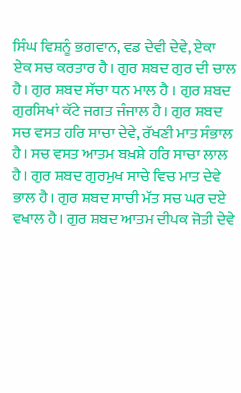ਸਿੰਘ ਵਿਸ਼ਨੂੰ ਭਗਵਾਨ, ਵਡ ਦੇਵੀ ਦੇਵੇ, ਏਕਾ ਏਕ ਸਚ ਕਰਤਾਰ ਹੈ। ਗੁਰ ਸ਼ਬਦ ਗੁਰ ਦੀ ਚਾਲ ਹੈ। ਗੁਰ ਸ਼ਬਦ ਸੱਚਾ ਧਨ ਮਾਲ ਹੈ । ਗੁਰ ਸ਼ਬਦ ਗੁਰਸਿਖਾਂ ਕੱਟੇ ਜਗਤ ਜੰਜਾਲ ਹੈ। ਗੁਰ ਸ਼ਬਦ ਸਚ ਵਸਤ ਹਰਿ ਸਾਚਾ ਦੇਵੇ, ਰੱਖਣੀ ਮਾਤ ਸੰਭਾਲ ਹੈ। ਸਚ ਵਸਤ ਆਤਮ ਬਖ਼ਸ਼ੇ ਹਰਿ ਸਾਚਾ ਲਾਲ ਹੈ। ਗੁਰ ਸ਼ਬਦ ਗੁਰਮੁਖ ਸਾਚੇ ਵਿਚ ਮਾਤ ਦੇਵੇ ਭਾਲ ਹੈ। ਗੁਰ ਸ਼ਬਦ ਸਾਚੀ ਮੱਤ ਸਚ ਘਰ ਦਏ ਵਖਾਲ ਹੈ। ਗੁਰ ਸ਼ਬਦ ਆਤਮ ਦੀਪਕ ਜੋਤੀ ਦੇਵੇ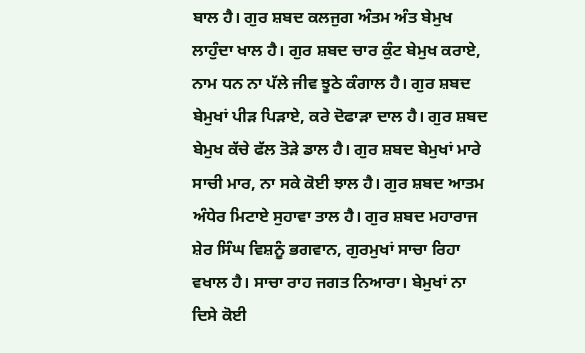ਬਾਲ ਹੈ। ਗੁਰ ਸ਼ਬਦ ਕਲਜੁਗ ਅੰਤਮ ਅੰਤ ਬੇਮੁਖ ਲਾਹੁੰਦਾ ਖਾਲ ਹੈ। ਗੁਰ ਸ਼ਬਦ ਚਾਰ ਕੁੰਟ ਬੇਮੁਖ ਕਰਾਏ, ਨਾਮ ਧਨ ਨਾ ਪੱਲੇ ਜੀਵ ਝੂਠੇ ਕੰਗਾਲ ਹੈ। ਗੁਰ ਸ਼ਬਦ ਬੇਮੁਖਾਂ ਪੀੜ ਪਿੜਾਏ, ਕਰੇ ਦੋਫਾੜਾ ਦਾਲ ਹੈ। ਗੁਰ ਸ਼ਬਦ ਬੇਮੁਖ ਕੱਚੇ ਫੱਲ ਤੋੜੇ ਡਾਲ ਹੈ। ਗੁਰ ਸ਼ਬਦ ਬੇਮੁਖਾਂ ਮਾਰੇ ਸਾਚੀ ਮਾਰ, ਨਾ ਸਕੇ ਕੋਈ ਝਾਲ ਹੈ। ਗੁਰ ਸ਼ਬਦ ਆਤਮ ਅੰਧੇਰ ਮਿਟਾਏ ਸੁਹਾਵਾ ਤਾਲ ਹੈ। ਗੁਰ ਸ਼ਬਦ ਮਹਾਰਾਜ ਸ਼ੇਰ ਸਿੰਘ ਵਿਸ਼ਨੂੰ ਭਗਵਾਨ, ਗੁਰਮੁਖਾਂ ਸਾਚਾ ਰਿਹਾ ਵਖਾਲ ਹੈ। ਸਾਚਾ ਰਾਹ ਜਗਤ ਨਿਆਰਾ। ਬੇਮੁਖਾਂ ਨਾ ਦਿਸੇ ਕੋਈ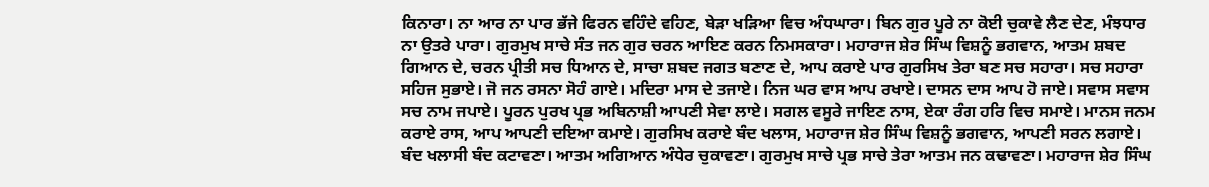ਕਿਨਾਰਾ। ਨਾ ਆਰ ਨਾ ਪਾਰ ਭੱਜੇ ਫਿਰਨ ਵਹਿੰਦੇ ਵਹਿਣ, ਬੇੜਾ ਖੜਿਆ ਵਿਚ ਅੰਧਘਾਰਾ। ਬਿਨ ਗੁਰ ਪੂਰੇ ਨਾ ਕੋਈ ਚੁਕਾਵੇ ਲੈਣ ਦੇਣ, ਮੰਝਧਾਰ ਨਾ ਉਤਰੇ ਪਾਰਾ। ਗੁਰਮੁਖ ਸਾਚੇ ਸੰਤ ਜਨ ਗੁਰ ਚਰਨ ਆਇਣ ਕਰਨ ਨਿਮਸਕਾਰਾ। ਮਹਾਰਾਜ ਸ਼ੇਰ ਸਿੰਘ ਵਿਸ਼ਨੂੰ ਭਗਵਾਨ, ਆਤਮ ਸ਼ਬਦ ਗਿਆਨ ਦੇ, ਚਰਨ ਪ੍ਰੀਤੀ ਸਚ ਧਿਆਨ ਦੇ, ਸਾਚਾ ਸ਼ਬਦ ਜਗਤ ਬਣਾਣ ਦੇ, ਆਪ ਕਰਾਏ ਪਾਰ ਗੁਰਸਿਖ ਤੇਰਾ ਬਣ ਸਚ ਸਹਾਰਾ। ਸਚ ਸਹਾਰਾ ਸਹਿਜ ਸੁਭਾਏ। ਜੋ ਜਨ ਰਸਨਾ ਸੋਹੰ ਗਾਏ। ਮਦਿਰਾ ਮਾਸ ਦੇ ਤਜਾਏ। ਨਿਜ ਘਰ ਵਾਸ ਆਪ ਰਖਾਏ। ਦਾਸਨ ਦਾਸ ਆਪ ਹੋ ਜਾਏ। ਸਵਾਸ ਸਵਾਸ ਸਚ ਨਾਮ ਜਪਾਏ। ਪੂਰਨ ਪੁਰਖ ਪ੍ਰਭ ਅਬਿਨਾਸ਼ੀ ਆਪਣੀ ਸੇਵਾ ਲਾਏ। ਸਗਲ ਵਸੂਰੇ ਜਾਇਣ ਨਾਸ, ਏਕਾ ਰੰਗ ਹਰਿ ਵਿਚ ਸਮਾਏ। ਮਾਨਸ ਜਨਮ ਕਰਾਏ ਰਾਸ, ਆਪ ਆਪਣੀ ਦਇਆ ਕਮਾਏ। ਗੁਰਸਿਖ ਕਰਾਏ ਬੰਦ ਖਲਾਸ, ਮਹਾਰਾਜ ਸ਼ੇਰ ਸਿੰਘ ਵਿਸ਼ਨੂੰ ਭਗਵਾਨ, ਆਪਣੀ ਸਰਨ ਲਗਾਏ। ਬੰਦ ਖਲਾਸੀ ਬੰਦ ਕਟਾਵਣਾ। ਆਤਮ ਅਗਿਆਨ ਅੰਧੇਰ ਚੁਕਾਵਣਾ। ਗੁਰਮੁਖ ਸਾਚੇ ਪ੍ਰਭ ਸਾਚੇ ਤੇਰਾ ਆਤਮ ਜਨ ਕਢਾਵਣਾ। ਮਹਾਰਾਜ ਸ਼ੇਰ ਸਿੰਘ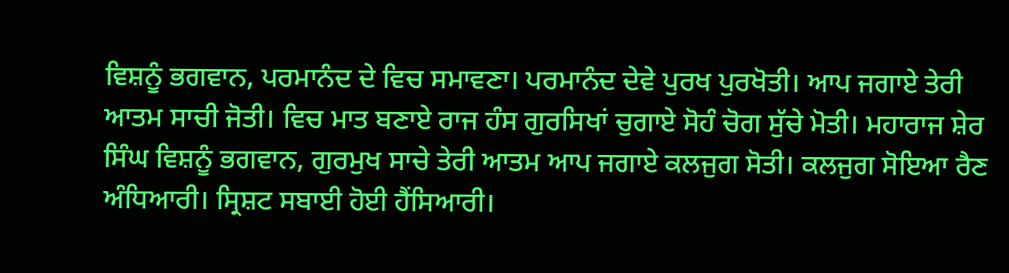ਵਿਸ਼ਨੂੰ ਭਗਵਾਨ, ਪਰਮਾਨੰਦ ਦੇ ਵਿਚ ਸਮਾਵਣਾ। ਪਰਮਾਨੰਦ ਦੇਵੇ ਪੁਰਖ ਪੁਰਖੋਤੀ। ਆਪ ਜਗਾਏ ਤੇਰੀ ਆਤਮ ਸਾਚੀ ਜੋਤੀ। ਵਿਚ ਮਾਤ ਬਣਾਏ ਰਾਜ ਹੰਸ ਗੁਰਸਿਖਾਂ ਚੁਗਾਏ ਸੋਹੰ ਚੋਗ ਸੁੱਚੇ ਮੋਤੀ। ਮਹਾਰਾਜ ਸ਼ੇਰ ਸਿੰਘ ਵਿਸ਼ਨੂੰ ਭਗਵਾਨ, ਗੁਰਮੁਖ ਸਾਚੇ ਤੇਰੀ ਆਤਮ ਆਪ ਜਗਾਏ ਕਲਜੁਗ ਸੋਤੀ। ਕਲਜੁਗ ਸੋਇਆ ਰੈਣ ਅੰਧਿਆਰੀ। ਸ੍ਰਿਸ਼ਟ ਸਬਾਈ ਹੋਈ ਹੈਂਸਿਆਰੀ।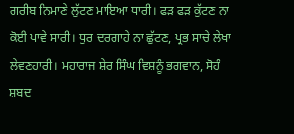ਗਰੀਬ ਨਿਮਾਣੇ ਲੁੱਟਣ ਮਾਇਆ ਧਾਰੀ। ਫੜ ਫੜ ਕੁੱਟਣ ਨਾ ਕੋਈ ਪਾਵੇ ਸਾਰੀ। ਧੁਰ ਦਰਗਾਹੇ ਨਾ ਛੁੱਟਣ, ਪ੍ਰਭ ਸਾਚੇ ਲੇਖਾ ਲੇਵਣਹਾਰੀ। ਮਹਾਰਾਜ ਸ਼ੇਰ ਸਿੰਘ ਵਿਸ਼ਨੂੰ ਭਗਵਾਨ, ਸੋਹੰ ਸ਼ਬਦ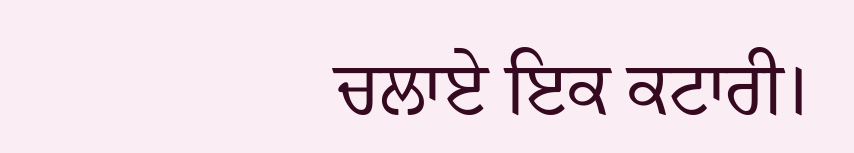ਚਲਾਏ ਇਕ ਕਟਾਰੀ।